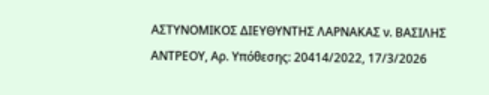ΑΣΤΥΝΟΜΙΚΟΣ ΔΙΕΥΘΥΝΤΗΣ ΛΑΡΝΑΚΑΣ ν. ΒΑΣΙΛΗΣ ΑΝΤΡΕΟΥ, Αρ. Yπόθεσης: 20414/2022, 17/3/2026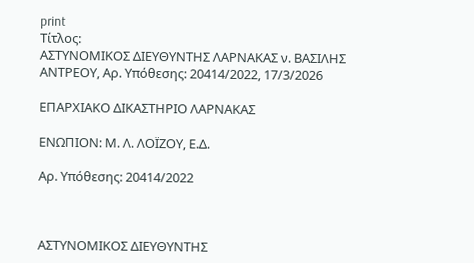print
Τίτλος:
ΑΣΤΥΝΟΜΙΚΟΣ ΔΙΕΥΘΥΝΤΗΣ ΛΑΡΝΑΚΑΣ ν. ΒΑΣΙΛΗΣ ΑΝΤΡΕΟΥ, Αρ. Yπόθεσης: 20414/2022, 17/3/2026

ΕΠΑΡΧΙΑΚΟ ΔΙΚΑΣΤΗΡΙΟ ΛΑΡΝΑΚΑΣ

ΕΝΩΠΙΟΝ: Μ. Λ. ΛΟΪΖΟΥ, Ε.Δ.

Αρ. Yπόθεσης: 20414/2022



ΑΣΤΥΝΟΜΙΚΟΣ ΔΙΕΥΘΥΝΤΗΣ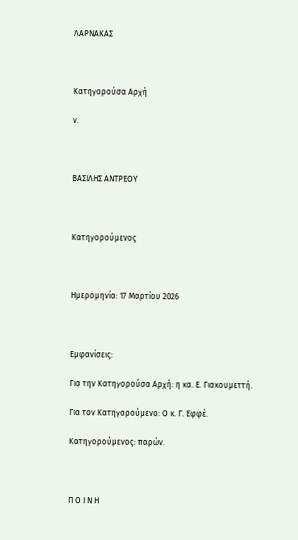ΛΑΡΝΑΚΑΣ



Κατηγορούσα Αρχή

ν.



ΒΑΣΙΛΗΣ ΑΝΤΡΕΟΥ



Κατηγορούμεvος



Ημερομηνία: 17 Μαρτίου 2026



Εμφανίσεις:

Για την Κατηγορούσα Αρχή: η κα. Ε. Γιακουμεττή.

Για τον Κατηγορούμενο: Ο κ. Γ. Εφφέ.

Κατηγορούμενος: παρών.



Π Ο Ι Ν Η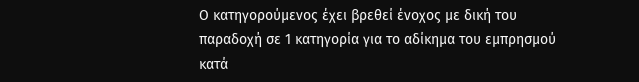Ο κατηγορούμενος έχει βρεθεί ένοχος με δική του παραδοχή σε 1 κατηγορία για το αδίκημα του εμπρησμού κατά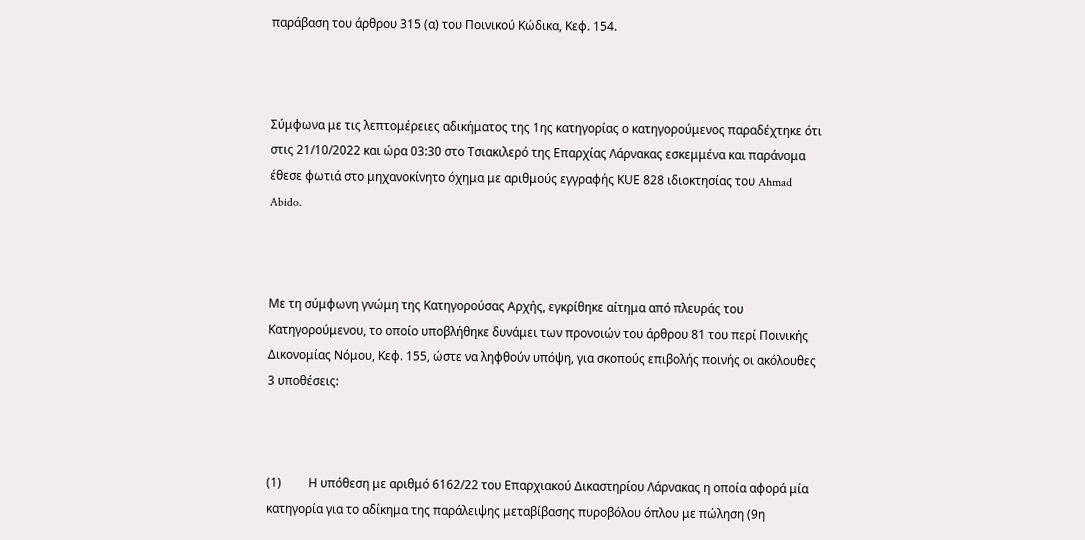παράβαση του άρθρου 315 (α) του Ποινικού Κώδικα, Κεφ. 154.



Σύμφωνα με τις λεπτομέρειες αδικήματος της 1ης κατηγορίας ο κατηγορούμενος παραδέχτηκε ότι στις 21/10/2022 και ώρα 03:30 στο Τσιακιλερό της Επαρχίας Λάρνακας εσκεμμένα και παράνομα έθεσε φωτιά στο μηχανοκίνητο όχημα με αριθμούς εγγραφής ΚUE 828 ιδιοκτησίας του Ahmad Abido.



Με τη σύμφωνη γνώμη της Κατηγορούσας Αρχής, εγκρίθηκε αίτημα από πλευράς του Κατηγορούμενου, το οποίο υποβλήθηκε δυνάμει των προνοιών του άρθρου 81 του περί Ποινικής Δικονομίας Νόμου, Κεφ. 155, ώστε να ληφθούν υπόψη, για σκοπούς επιβολής ποινής οι ακόλουθες 3 υποθέσεις:



(1)         Η υπόθεση με αριθμό 6162/22 του Επαρχιακού Δικαστηρίου Λάρνακας η οποία αφορά μία κατηγορία για το αδίκημα της παράλειψης μεταβίβασης πυροβόλου όπλου με πώληση (9η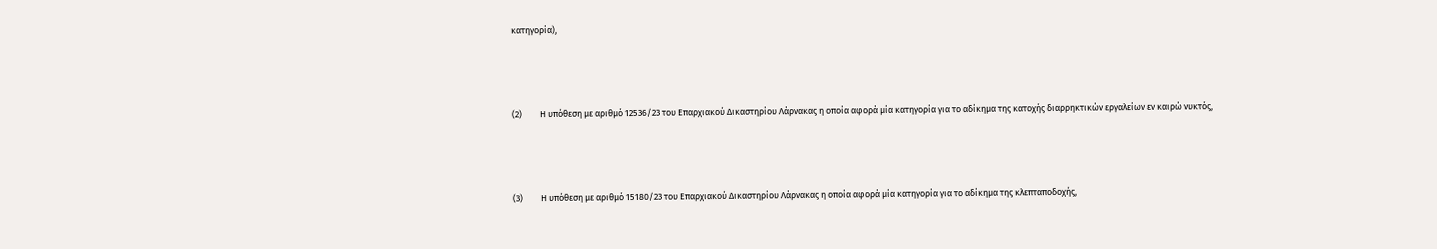κατηγορία),



(2)         Η υπόθεση με αριθμό 12536/23 του Επαρχιακού Δικαστηρίου Λάρνακας η οποία αφορά μία κατηγορία για το αδίκημα της κατοχής διαρρηκτικών εργαλείων εν καιρώ νυκτός,



(3)         Η υπόθεση με αριθμό 15180/23 του Επαρχιακού Δικαστηρίου Λάρνακας η οποία αφορά μία κατηγορία για το αδίκημα της κλεπταποδοχής,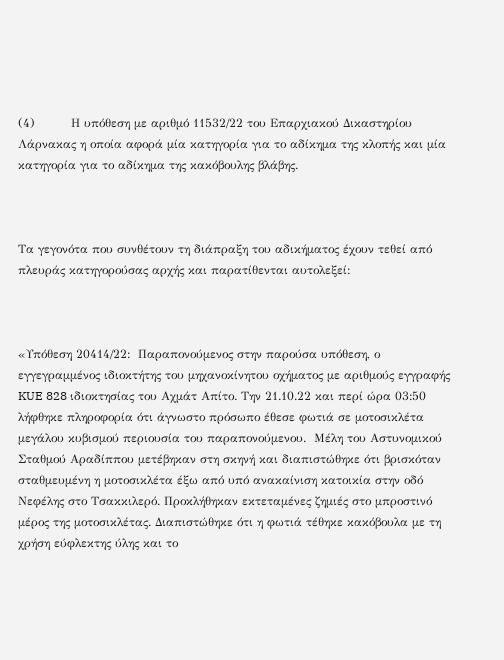(4)         Η υπόθεση με αριθμό 11532/22 του Επαρχιακού Δικαστηρίου Λάρνακας η οποία αφορά μία κατηγορία για το αδίκημα της κλοπής και μία κατηγορία για το αδίκημα της κακόβουλης βλάβης.



Τα γεγονότα που συνθέτουν τη διάπραξη του αδικήματος έχουν τεθεί από πλευράς κατηγορούσας αρχής και παρατίθενται αυτολεξεί:



«Υπόθεση 20414/22:  Παραπονούμενος στην παρούσα υπόθεση, ο εγγεγραμμένος ιδιοκτήτης του μηχανοκίνητου οχήματος με αριθμούς εγγραφής KUE 828 ιδιοκτησίας του Aχμάτ Απίτο. Την 21.10.22 και περί ώρα 03:50 λήφθηκε πληροφορία ότι άγνωστο πρόσωπο έθεσε φωτιά σε μοτοσικλέτα μεγάλου κυβισμού περιουσία του παραπονούμενου.  Μέλη του Αστυνομικού Σταθμού Αραδίππου μετέβηκαν στη σκηνή και διαπιστώθηκε ότι βρισκόταν σταθμευμένη η μοτοσικλέτα έξω από υπό ανακαίνιση κατοικία στην οδό Νεφέλης στο Τσακκιλερό. Προκλήθηκαν εκτεταμένες ζημιές στο μπροστινό μέρος της μοτοσικλέτας. Διαπιστώθηκε ότι η φωτιά τέθηκε κακόβουλα με τη χρήση εύφλεκτης ύλης και το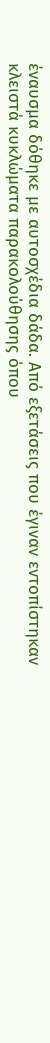έναυσμα δόθηκε με αυτοσχέδια δάδα. Από εξετάσεις που έγιναν εντοπίστηκαν κλειστά κυκλώματα παρακολούθησης όπου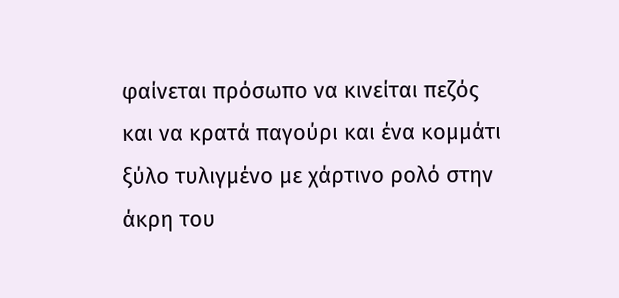φαίνεται πρόσωπο να κινείται πεζός και να κρατά παγούρι και ένα κομμάτι ξύλο τυλιγμένο με χάρτινο ρολό στην άκρη του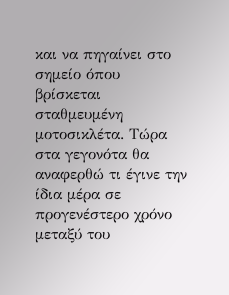και να πηγαίνει στο σημείο όπου βρίσκεται σταθμευμένη μοτοσικλέτα. Τώρα στα γεγονότα θα αναφερθώ τι έγινε την ίδια μέρα σε προγενέστερο χρόνο μεταξύ του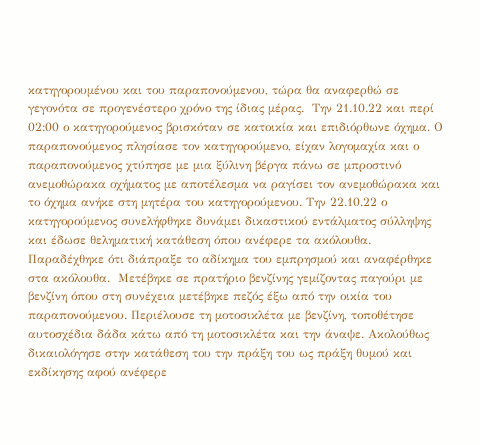κατηγορουμένου και του παραπονούμενου, τώρα θα αναφερθώ σε γεγονότα σε προγενέστερο χρόνο της ίδιας μέρας.  Την 21.10.22 και περί 02:00 ο κατηγορούμενος βρισκόταν σε κατοικία και επιδιόρθωνε όχημα. Ο παραπονούμενος πλησίασε τον κατηγορούμενο, είχαν λογομαχία και ο παραπονούμενος χτύπησε με μια ξύλινη βέργα πάνω σε μπροστινό ανεμοθώρακα οχήματος με αποτέλεσμα να ραγίσει τον ανεμοθώρακα και το όχημα ανήκε στη μητέρα του κατηγορούμενου. Την 22.10.22 ο κατηγορούμενος συνελήφθηκε δυνάμει δικαστικού εντάλματος σύλληψης και έδωσε θεληματική κατάθεση όπου ανέφερε τα ακόλουθα. Παραδέχθηκε ότι διάπραξε το αδίκημα του εμπρησμού και αναφέρθηκε στα ακόλουθα.  Μετέβηκε σε πρατήριο βενζίνης γεμίζοντας παγούρι με βενζίνη όπου στη συνέχεια μετέβηκε πεζός έξω από την οικία του παραπονούμενου. Περιέλουσε τη μοτοσικλέτα με βενζίνη, τοποθέτησε αυτοσχέδια δάδα κάτω από τη μοτοσικλέτα και την άναψε. Ακολούθως δικαιολόγησε στην κατάθεση του την πράξη του ως πράξη θυμού και εκδίκησης αφού ανέφερε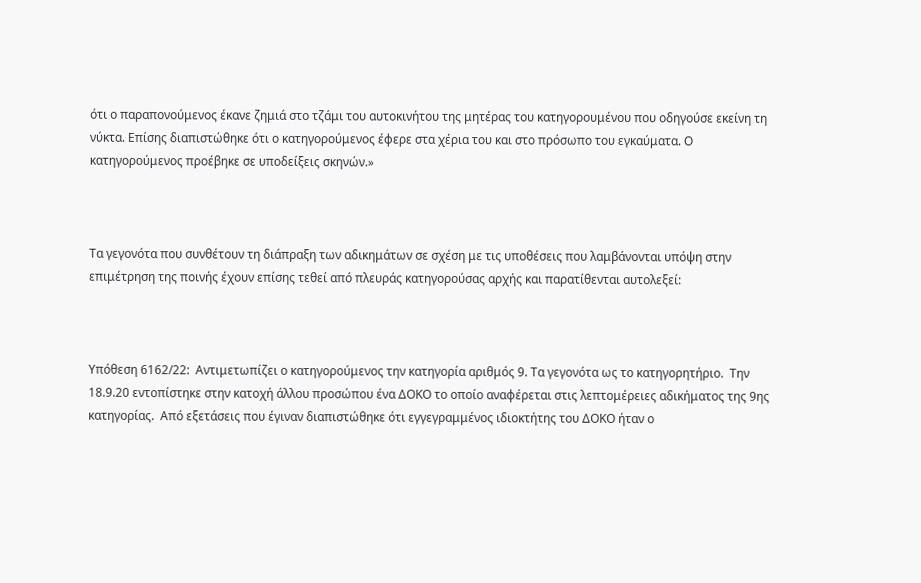ότι ο παραπονούμενος έκανε ζημιά στο τζάμι του αυτοκινήτου της μητέρας του κατηγορουμένου που οδηγούσε εκείνη τη νύκτα. Επίσης διαπιστώθηκε ότι ο κατηγορούμενος έφερε στα χέρια του και στο πρόσωπο του εγκαύματα. Ο κατηγορούμενος προέβηκε σε υποδείξεις σκηνών.»



Τα γεγονότα που συνθέτουν τη διάπραξη των αδικημάτων σε σχέση με τις υποθέσεις που λαμβάνονται υπόψη στην επιμέτρηση της ποινής έχουν επίσης τεθεί από πλευράς κατηγορούσας αρχής και παρατίθενται αυτολεξεί:



Υπόθεση 6162/22:  Αντιμετωπίζει ο κατηγορούμενος την κατηγορία αριθμός 9. Τα γεγονότα ως το κατηγορητήριο.  Την 18.9.20 εντοπίστηκε στην κατοχή άλλου προσώπου ένα ΔΟΚΟ το οποίο αναφέρεται στις λεπτομέρειες αδικήματος της 9ης κατηγορίας.  Από εξετάσεις που έγιναν διαπιστώθηκε ότι εγγεγραμμένος ιδιοκτήτης του ΔΟΚΟ ήταν ο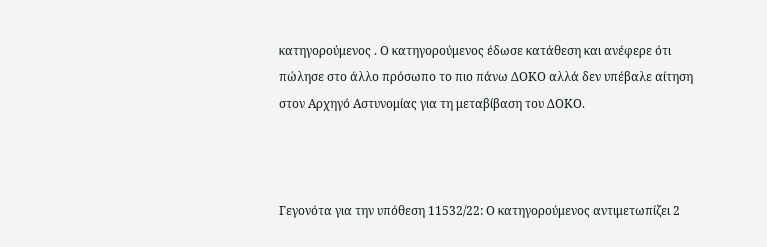κατηγορούμενος . Ο κατηγορούμενος έδωσε κατάθεση και ανέφερε ότι πώλησε στο άλλο πρόσωπο το πιο πάνω ΔΟΚΟ αλλά δεν υπέβαλε αίτηση στον Αρχηγό Aστυνομίας για τη μεταβίβαση του ΔΟΚΟ.



Γεγονότα για την υπόθεση 11532/22: Ο κατηγορούμενος αντιμετωπίζει 2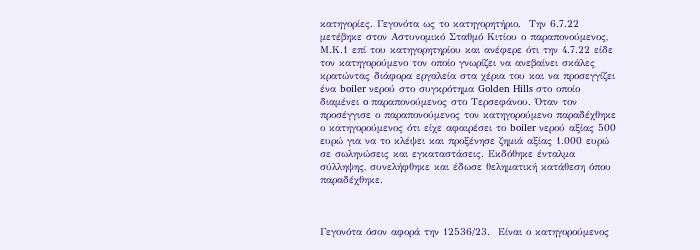κατηγορίες. Γεγονότα ως το κατηγορητήριο.  Την 6.7.22 μετέβηκε στον Αστυνομικό Σταθμό Κιτίου ο παραπονούμενος, Μ.Κ.1 επί του κατηγορητηρίου και ανέφερε ότι την 4.7.22 είδε τον κατηγορούμενο τον οποίο γνωρίζει να ανεβαίνει σκάλες κρατώντας διάφορα εργαλεία στα χέρια του και να προσεγγίζει ένα boiler νερού στο συγκρότημα Golden Hills στο οποίο διαμένει o παραπονούμενος στο Τερσεφάνου. Όταν τον προσέγγισε ο παραπονούμενος τον κατηγορούμενο παραδέχθηκε ο κατηγορούμενος ότι είχε αφαιρέσει το boiler νερού αξίας 500 ευρώ για να το κλέψει και προξένησε ζημιά αξίας 1.000 ευρώ σε σωληνώσεις και εγκαταστάσεις. Εκδόθηκε ένταλμα σύλληψης, συνελήφθηκε και έδωσε θεληματική κατάθεση όπου παραδέχθηκε.



Γεγονότα όσον αφορά την 12536/23.  Είναι ο κατηγορούμενος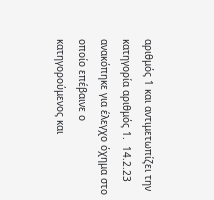αριθμός 1 και αντιμετωπίζει την κατηγορία αριθμός 1.  14.2.23  ανακόπηκε για έλεγχο όχημα στο οποίο επέβαινε ο κατηγορούμενος και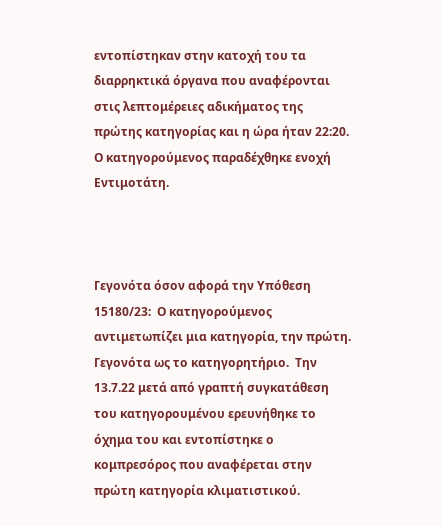εντοπίστηκαν στην κατοχή του τα διαρρηκτικά όργανα που αναφέρονται στις λεπτομέρειες αδικήματος της πρώτης κατηγορίας και η ώρα ήταν 22:20. Ο κατηγορούμενος παραδέχθηκε ενοχή Εντιμοτάτη.



Γεγονότα όσον αφορά την Υπόθεση 15180/23:  Ο κατηγορούμενος αντιμετωπίζει μια κατηγορία, την πρώτη.  Γεγονότα ως το κατηγορητήριο.  Την 13.7.22 μετά από γραπτή συγκατάθεση του κατηγορουμένου ερευνήθηκε το όχημα του και εντοπίστηκε ο κομπρεσόρος που αναφέρεται στην πρώτη κατηγορία κλιματιστικού.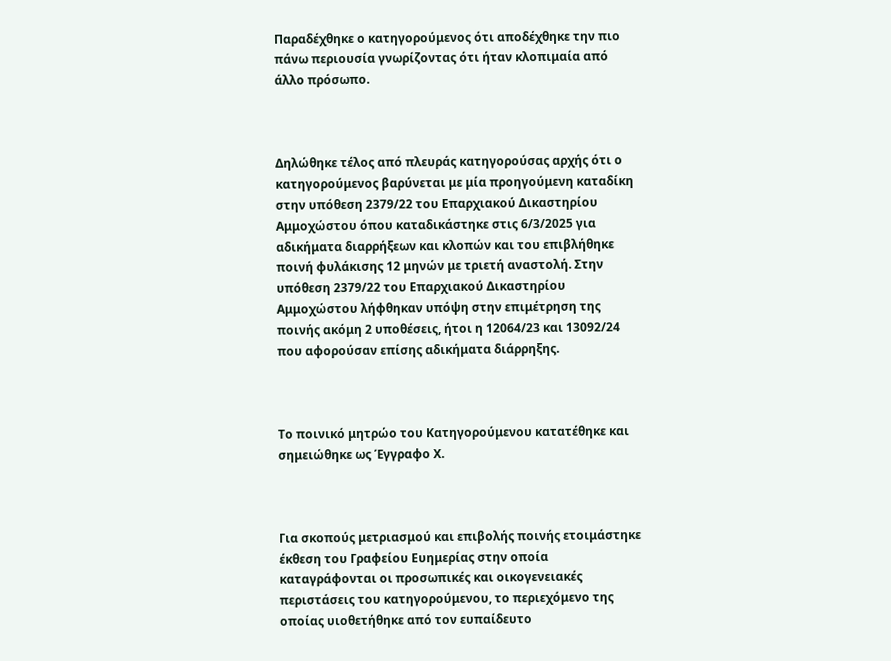Παραδέχθηκε ο κατηγορούμενος ότι αποδέχθηκε την πιο πάνω περιουσία γνωρίζοντας ότι ήταν κλοπιμαία από άλλο πρόσωπο.



Δηλώθηκε τέλος από πλευράς κατηγορούσας αρχής ότι ο κατηγορούμενος βαρύνεται με μία προηγούμενη καταδίκη στην υπόθεση 2379/22 του Επαρχιακού Δικαστηρίου Αμμοχώστου όπου καταδικάστηκε στις 6/3/2025 για αδικήματα διαρρήξεων και κλοπών και του επιβλήθηκε ποινή φυλάκισης 12 μηνών με τριετή αναστολή. Στην υπόθεση 2379/22 του Επαρχιακού Δικαστηρίου Αμμοχώστου λήφθηκαν υπόψη στην επιμέτρηση της ποινής ακόμη 2 υποθέσεις, ήτοι η 12064/23 και 13092/24 που αφορούσαν επίσης αδικήματα διάρρηξης.



Το ποινικό μητρώο του Κατηγορούμενου κατατέθηκε και σημειώθηκε ως Έγγραφο Χ.



Για σκοπούς μετριασμού και επιβολής ποινής ετοιμάστηκε έκθεση του Γραφείου Ευημερίας στην οποία καταγράφονται οι προσωπικές και οικογενειακές περιστάσεις του κατηγορούμενου, το περιεχόμενο της οποίας υιοθετήθηκε από τον ευπαίδευτο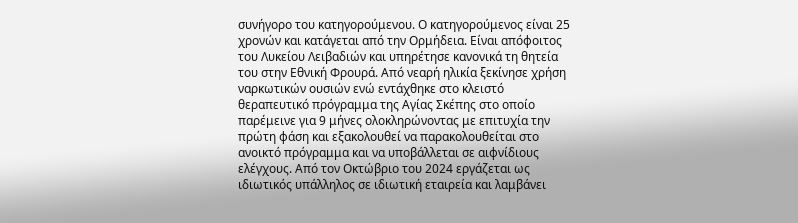συνήγορο του κατηγορούμενου. Ο κατηγορούμενος είναι 25 χρονών και κατάγεται από την Ορμήδεια. Είναι απόφοιτος του Λυκείου Λειβαδιών και υπηρέτησε κανονικά τη θητεία του στην Εθνική Φρουρά. Από νεαρή ηλικία ξεκίνησε χρήση ναρκωτικών ουσιών ενώ εντάχθηκε στο κλειστό θεραπευτικό πρόγραμμα της Αγίας Σκέπης στο οποίο παρέμεινε για 9 μήνες ολοκληρώνοντας με επιτυχία την πρώτη φάση και εξακολουθεί να παρακολουθείται στο ανοικτό πρόγραμμα και να υποβάλλεται σε αιφνίδιους ελέγχους. Από τον Οκτώβριο του 2024 εργάζεται ως ιδιωτικός υπάλληλος σε ιδιωτική εταιρεία και λαμβάνει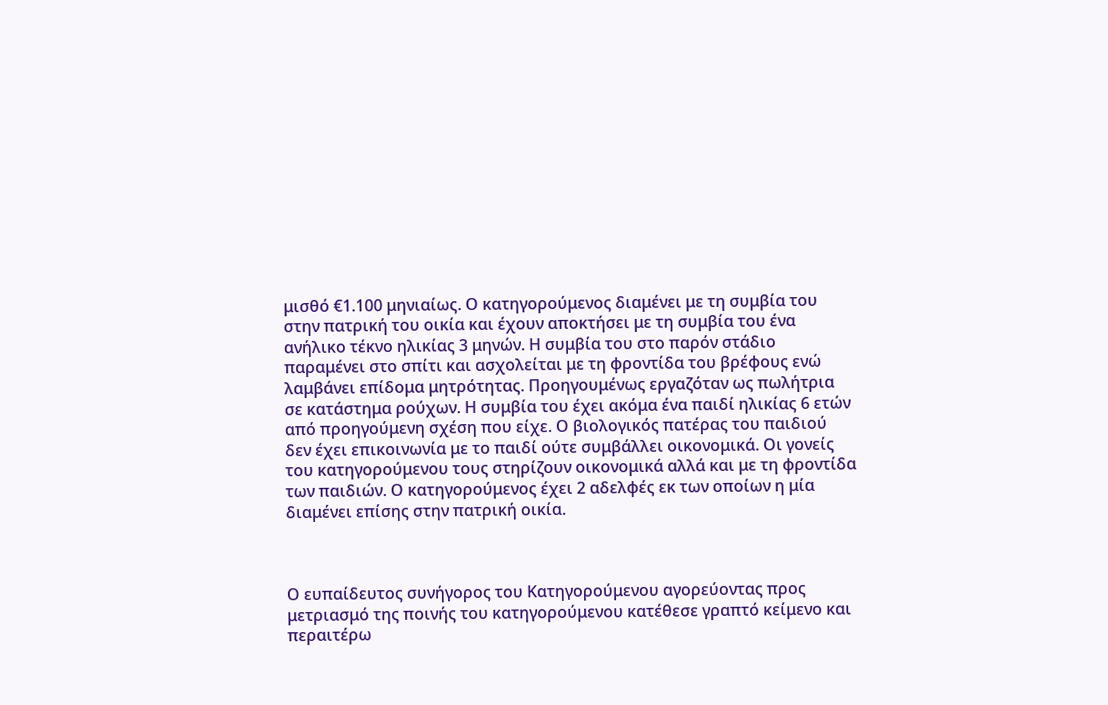μισθό €1.100 μηνιαίως. Ο κατηγορούμενος διαμένει με τη συμβία του στην πατρική του οικία και έχουν αποκτήσει με τη συμβία του ένα ανήλικο τέκνο ηλικίας 3 μηνών. Η συμβία του στο παρόν στάδιο παραμένει στο σπίτι και ασχολείται με τη φροντίδα του βρέφους ενώ λαμβάνει επίδομα μητρότητας. Προηγουμένως εργαζόταν ως πωλήτρια σε κατάστημα ρούχων. Η συμβία του έχει ακόμα ένα παιδί ηλικίας 6 ετών από προηγούμενη σχέση που είχε. Ο βιολογικός πατέρας του παιδιού δεν έχει επικοινωνία με το παιδί ούτε συμβάλλει οικονομικά. Οι γονείς του κατηγορούμενου τους στηρίζουν οικονομικά αλλά και με τη φροντίδα των παιδιών. Ο κατηγορούμενος έχει 2 αδελφές εκ των οποίων η μία διαμένει επίσης στην πατρική οικία.



Ο ευπαίδευτος συνήγορος του Κατηγορούμενου αγορεύοντας προς μετριασμό της ποινής του κατηγορούμενου κατέθεσε γραπτό κείμενο και περαιτέρω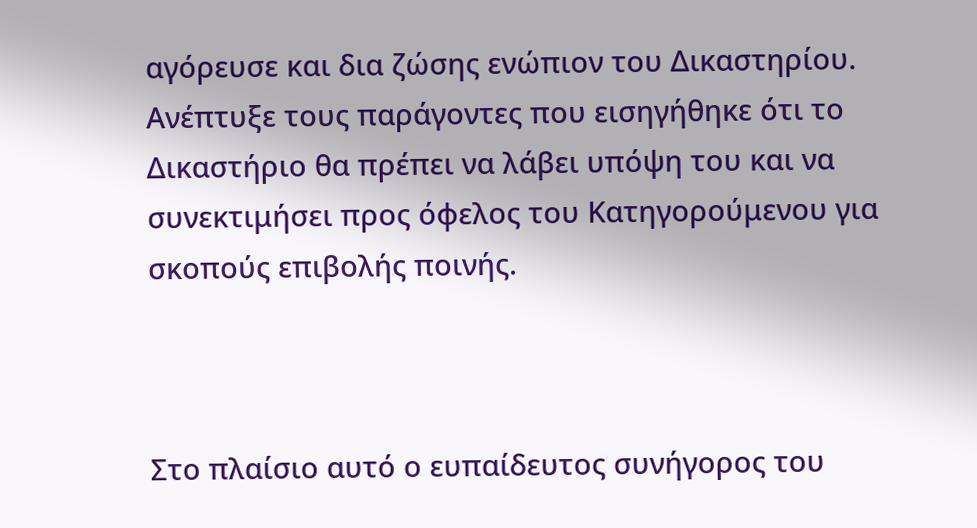αγόρευσε και δια ζώσης ενώπιον του Δικαστηρίου. Ανέπτυξε τους παράγοντες που εισηγήθηκε ότι το Δικαστήριο θα πρέπει να λάβει υπόψη του και να συνεκτιμήσει προς όφελος του Κατηγορούμενου για σκοπούς επιβολής ποινής.



Στο πλαίσιο αυτό ο ευπαίδευτος συνήγορος του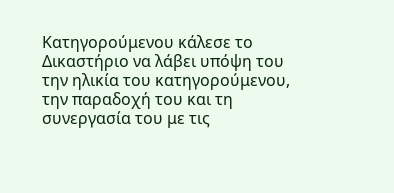Κατηγορούμενου κάλεσε το Δικαστήριο να λάβει υπόψη του την ηλικία του κατηγορούμενου, την παραδοχή του και τη συνεργασία του με τις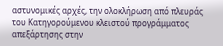αστυνομικές αρχές, την ολοκλήρωση από πλευράς του Κατηγορούμενου κλειστού προγράμματος απεξάρτησης στην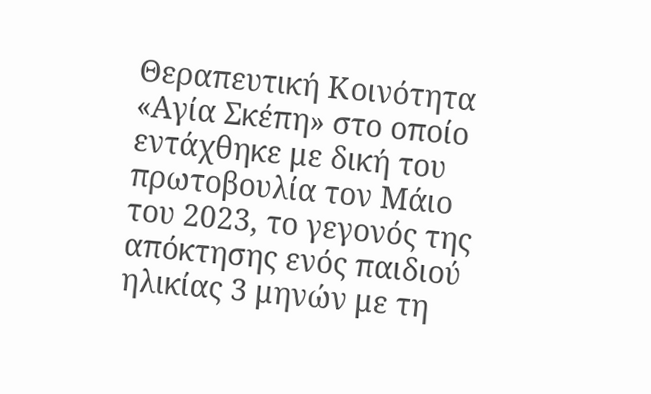Θεραπευτική Κοινότητα «Αγία Σκέπη» στο οποίο εντάχθηκε με δική του πρωτοβουλία τον Μάιο του 2023, το γεγονός της απόκτησης ενός παιδιού ηλικίας 3 μηνών με τη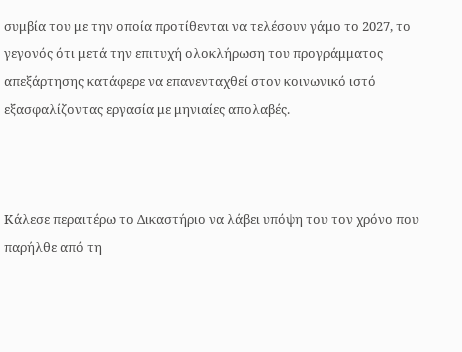συμβία του με την οποία προτίθενται να τελέσουν γάμο το 2027, το γεγονός ότι μετά την επιτυχή ολοκλήρωση του προγράμματος απεξάρτησης κατάφερε να επανενταχθεί στον κοινωνικό ιστό εξασφαλίζοντας εργασία με μηνιαίες απολαβές.



Κάλεσε περαιτέρω το Δικαστήριο να λάβει υπόψη του τον χρόνο που παρήλθε από τη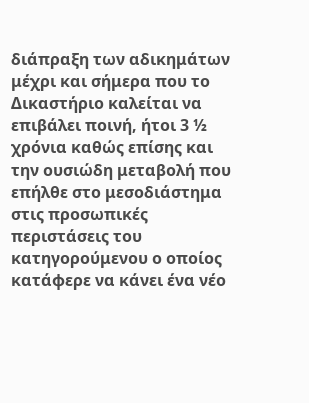διάπραξη των αδικημάτων μέχρι και σήμερα που το Δικαστήριο καλείται να επιβάλει ποινή, ήτοι 3 ½ χρόνια καθώς επίσης και την ουσιώδη μεταβολή που επήλθε στο μεσοδιάστημα στις προσωπικές περιστάσεις του κατηγορούμενου ο οποίος κατάφερε να κάνει ένα νέο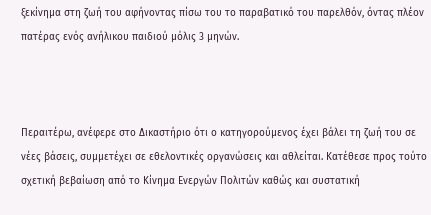ξεκίνημα στη ζωή του αφήνοντας πίσω του το παραβατικό του παρελθόν, όντας πλέον πατέρας ενός ανήλικου παιδιού μόλις 3 μηνών.



Περαιτέρω, ανέφερε στο Δικαστήριο ότι ο κατηγορούμενος έχει βάλει τη ζωή του σε νέες βάσεις, συμμετέχει σε εθελοντικές οργανώσεις και αθλείται. Κατέθεσε προς τούτο σχετική βεβαίωση από το Κίνημα Ενεργών Πολιτών καθώς και συστατική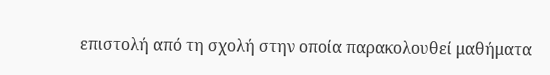επιστολή από τη σχολή στην οποία παρακολουθεί μαθήματα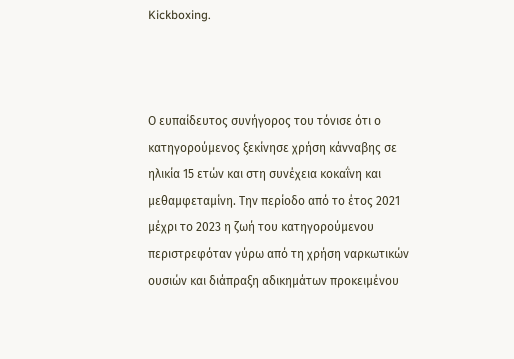Kickboxing.



Ο ευπαίδευτος συνήγορος του τόνισε ότι ο κατηγορούμενος ξεκίνησε χρήση κάνναβης σε ηλικία 15 ετών και στη συνέχεια κοκαΐνη και μεθαμφεταμίνη. Την περίοδο από το έτος 2021 μέχρι το 2023 η ζωή του κατηγορούμενου περιστρεφόταν γύρω από τη χρήση ναρκωτικών ουσιών και διάπραξη αδικημάτων προκειμένου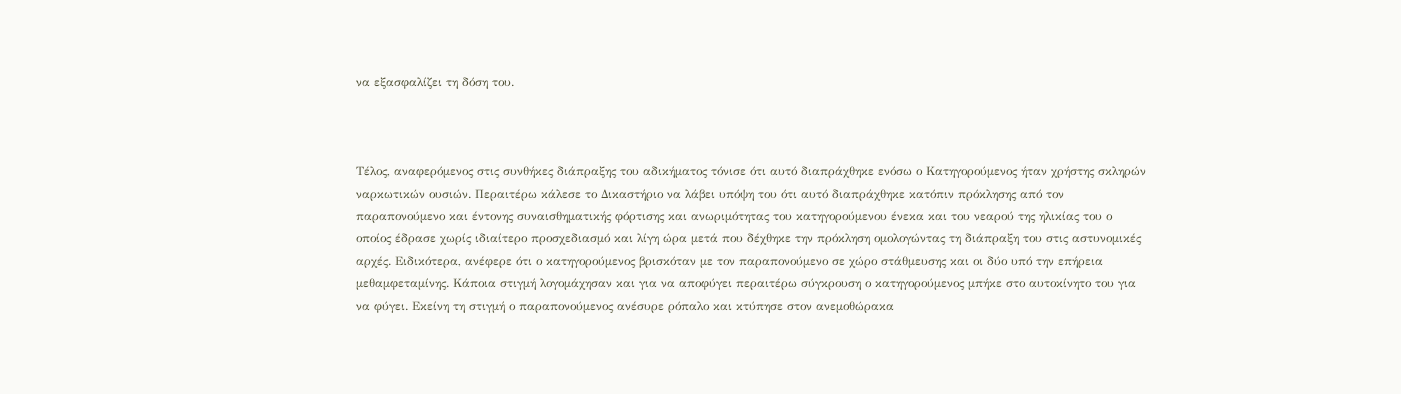να εξασφαλίζει τη δόση του.



Τέλος, αναφερόμενος στις συνθήκες διάπραξης του αδικήματος τόνισε ότι αυτό διαπράχθηκε ενόσω ο Κατηγορούμενος ήταν χρήστης σκληρών ναρκωτικών ουσιών. Περαιτέρω κάλεσε το Δικαστήριο να λάβει υπόψη του ότι αυτό διαπράχθηκε κατόπιν πρόκλησης από τον παραπονούμενο και έντονης συναισθηματικής φόρτισης και ανωριμότητας του κατηγορούμενου ένεκα και του νεαρού της ηλικίας του ο οποίος έδρασε χωρίς ιδιαίτερο προσχεδιασμό και λίγη ώρα μετά που δέχθηκε την πρόκληση ομολογώντας τη διάπραξη του στις αστυνομικές αρχές. Ειδικότερα, ανέφερε ότι ο κατηγορούμενος βρισκόταν με τον παραπονούμενο σε χώρο στάθμευσης και οι δύο υπό την επήρεια μεθαμφεταμίνης. Κάποια στιγμή λογομάχησαν και για να αποφύγει περαιτέρω σύγκρουση ο κατηγορούμενος μπήκε στο αυτοκίνητο του για να φύγει. Εκείνη τη στιγμή ο παραπονούμενος ανέσυρε ρόπαλο και κτύπησε στον ανεμοθώρακα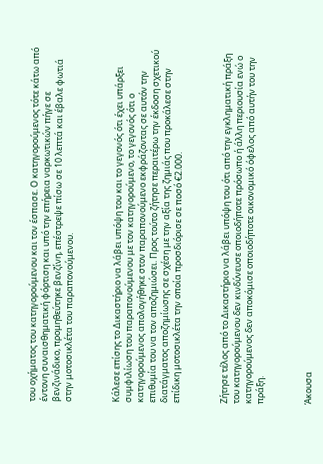του οχήματος του κατηγορούμενου και τον έσπασε. Ο κατηγορούμενος τότε κάτω από έντονη συναισθηματική φόρτιση και υπό την επήρεια ναρκωτικών πήγε σε βενζινάδικο, προμηθεύτηκε βενζίνη, επέστρεψε πίσω σε 10 λεπτά και έβαλε φωτιά στην μοτοσικλέτα του παραπονούμενου.



Κάλεσε επίσης το Δικαστήριο να λάβει υπόψη του και το γεγονός ότι έχει υπάρξει συμφιλίωση του παραπονούμενου με τον κατηγορούμενο, το γεγονός ότι ο κατηγορούμενος απολογήθηκε στον παραπονούμενο εκφράζοντας σε αυτόν την επιθυμία του να τον αποζημιώσει. Προς τούτο ζήτησε περαιτέρω την έκδοση σχετικού διατάγματος αποζημίωσης σε σχέση με την αξία της ζημιάς που προκάλεσε στην επίδικη μοτοσικλέτα την οποία προσδιόρισε σε ποσό €2.000.



Ζήτησε τέλος από το Δικαστήριο να λάβει υπόψη του ότι από την εγκληματική πράξη του κατηγορούμενου δεν κινδύνευσε οποιοδήποτε πρόσωπο ή άλλη περιουσία ενώ ο κατηγορούμενος δεν αποκόμισε οποιοδήποτε οικονομικό όφελος από αυτήν του την πράξη.



Άκουσα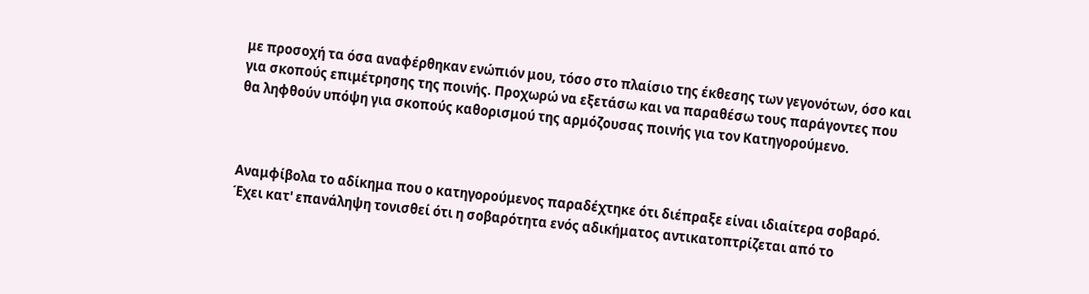με προσοχή τα όσα αναφέρθηκαν ενώπιόν μου, τόσο στο πλαίσιο της έκθεσης των γεγονότων, όσο και για σκοπούς επιμέτρησης της ποινής. Προχωρώ να εξετάσω και να παραθέσω τους παράγοντες που θα ληφθούν υπόψη για σκοπούς καθορισμού της αρμόζουσας ποινής για τον Κατηγορούμενο.



Αναμφίβολα το αδίκημα που ο κατηγορούμενος παραδέχτηκε ότι διέπραξε είναι ιδιαίτερα σοβαρό. Έχει κατ' επανάληψη τονισθεί ότι η σοβαρότητα ενός αδικήματος αντικατοπτρίζεται από το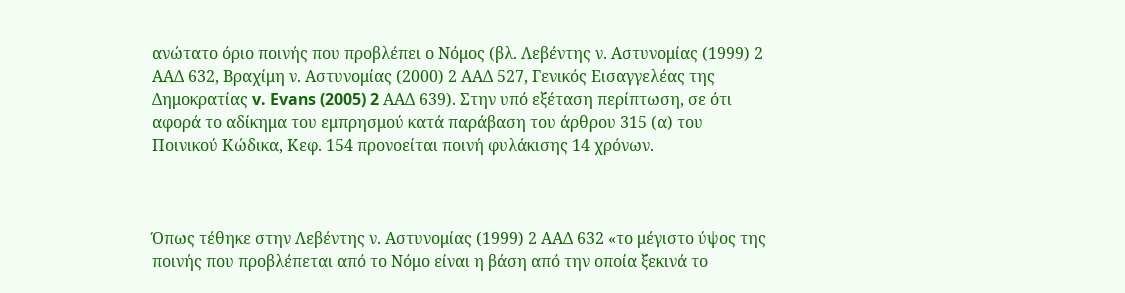ανώτατο όριο ποινής που προβλέπει ο Νόμος (βλ. Λεβέντης ν. Αστυνομίας (1999) 2 ΑΑΔ 632, Βραχίμη ν. Αστυνομίας (2000) 2 ΑΑΔ 527, Γενικός Εισαγγελέας της Δημοκρατίας v. Evans (2005) 2 ΑΑΔ 639). Στην υπό εξέταση περίπτωση, σε ότι αφορά το αδίκημα του εμπρησμού κατά παράβαση του άρθρου 315 (α) του Ποινικού Κώδικα, Κεφ. 154 προνοείται ποινή φυλάκισης 14 χρόνων.



Όπως τέθηκε στην Λεβέντης ν. Αστυνομίας (1999) 2 ΑΑΔ 632 «το μέγιστο ύψος της ποινής που προβλέπεται από το Νόμο είναι η βάση από την οποία ξεκινά το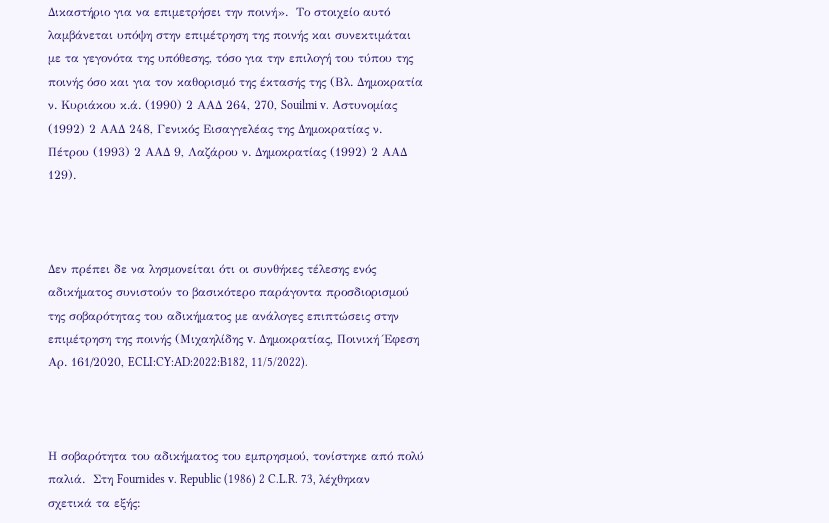Δικαστήριο για να επιμετρήσει την ποινή».  Το στοιχείο αυτό λαμβάνεται υπόψη στην επιμέτρηση της ποινής και συνεκτιμάται με τα γεγονότα της υπόθεσης, τόσο για την επιλογή του τύπου της ποινής όσο και για τον καθορισμό της έκτασής της (Βλ. Δημοκρατία ν. Κυριάκου κ.ά. (1990) 2 ΑΑΔ 264, 270, Souilmi v. Αστυνομίας (1992) 2 ΑΑΔ 248, Γενικός Εισαγγελέας της Δημοκρατίας ν. Πέτρου (1993) 2 ΑΑΔ 9, Λαζάρου ν. Δημοκρατίας (1992) 2 ΑΑΔ 129).



Δεν πρέπει δε να λησμονείται ότι οι συνθήκες τέλεσης ενός αδικήματος συνιστούν το βασικότερο παράγοντα προσδιορισμού της σοβαρότητας του αδικήματος με ανάλογες επιπτώσεις στην επιμέτρηση της ποινής (Μιχαηλίδης v. Δημοκρατίας, Ποινική Έφεση Αρ. 161/2020, ECLI:CY:AD:2022:B182, 11/5/2022).



Η σοβαρότητα του αδικήματος του εμπρησμού, τονίστηκε από πολύ παλιά.  Στη Fournides v. Republic (1986) 2 C.L.R. 73, λέχθηκαν σχετικά τα εξής: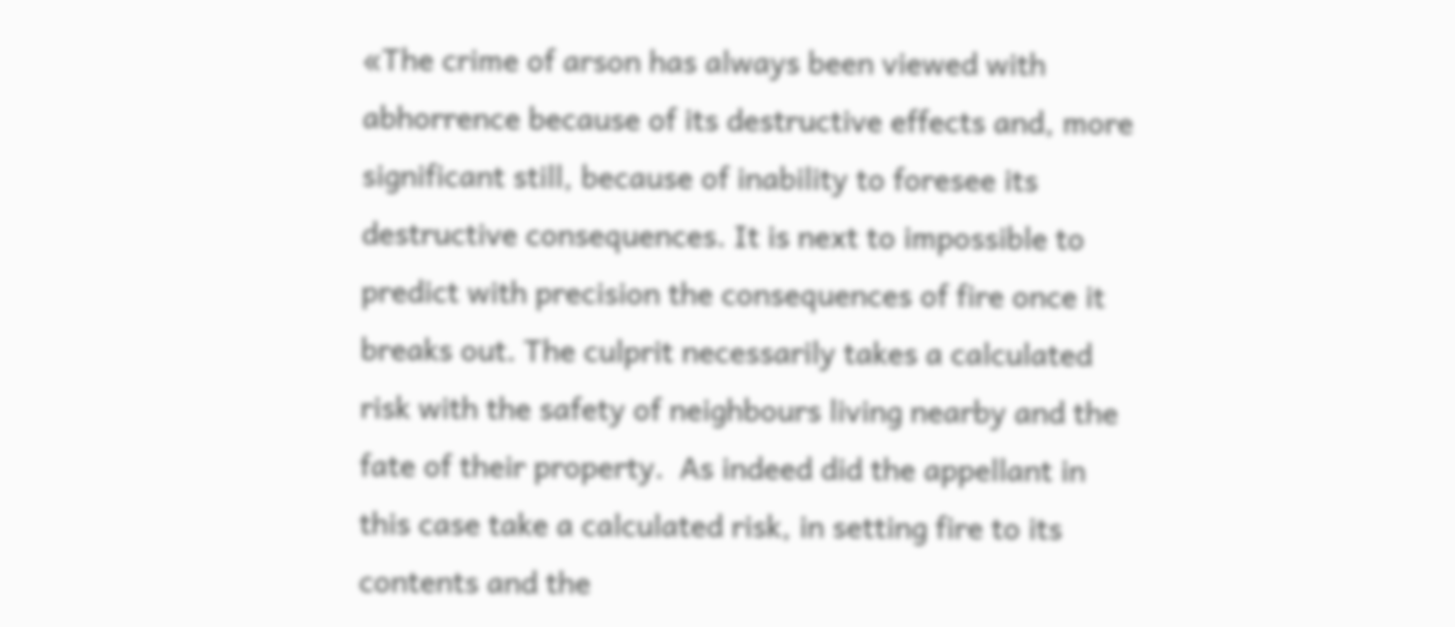«The crime of arson has always been viewed with abhorrence because of its destructive effects and, more significant still, because of inability to foresee its destructive consequences. It is next to impossible to predict with precision the consequences of fire once it breaks out. The culprit necessarily takes a calculated risk with the safety of neighbours living nearby and the fate of their property.  As indeed did the appellant in this case take a calculated risk, in setting fire to its contents and the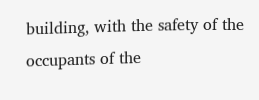building, with the safety of the occupants of the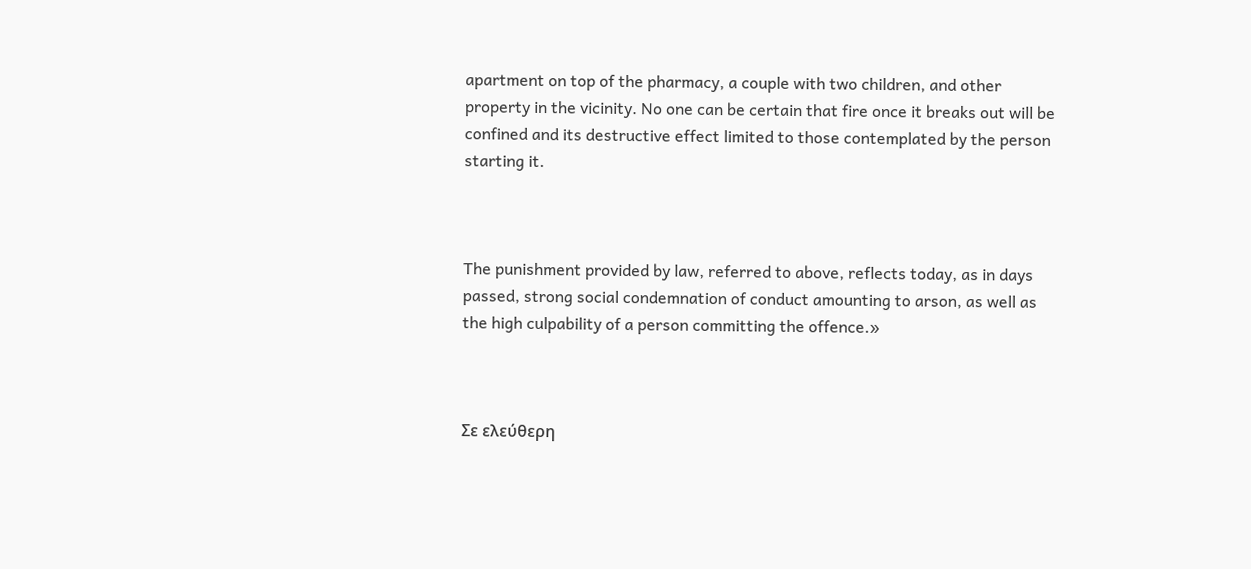apartment on top of the pharmacy, a couple with two children, and other property in the vicinity. No one can be certain that fire once it breaks out will be confined and its destructive effect limited to those contemplated by the person starting it.



The punishment provided by law, referred to above, reflects today, as in days passed, strong social condemnation of conduct amounting to arson, as well as the high culpability of a person committing the offence.»



Σε ελεύθερη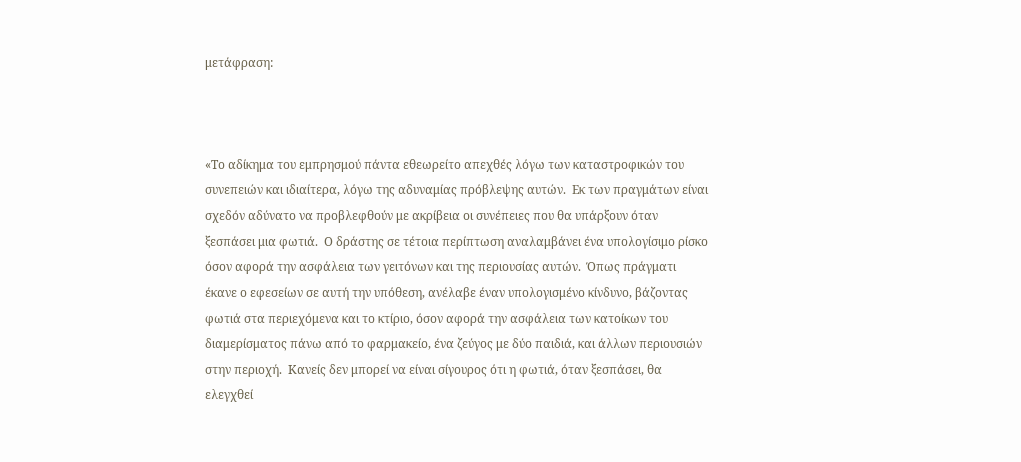μετάφραση:



«Το αδίκημα του εμπρησμού πάντα εθεωρείτο απεχθές λόγω των καταστροφικών του συνεπειών και ιδιαίτερα, λόγω της αδυναμίας πρόβλεψης αυτών.  Εκ των πραγμάτων είναι σχεδόν αδύνατο να προβλεφθούν με ακρίβεια οι συνέπειες που θα υπάρξουν όταν ξεσπάσει μια φωτιά.  Ο δράστης σε τέτοια περίπτωση αναλαμβάνει ένα υπολογίσιμο ρίσκο όσον αφορά την ασφάλεια των γειτόνων και της περιουσίας αυτών.  Όπως πράγματι έκανε ο εφεσείων σε αυτή την υπόθεση, ανέλαβε έναν υπολογισμένο κίνδυνο, βάζοντας φωτιά στα περιεχόμενα και το κτίριο, όσον αφορά την ασφάλεια των κατοίκων του διαμερίσματος πάνω από το φαρμακείο, ένα ζεύγος με δύο παιδιά, και άλλων περιουσιών στην περιοχή.  Κανείς δεν μπορεί να είναι σίγουρος ότι η φωτιά, όταν ξεσπάσει, θα ελεγχθεί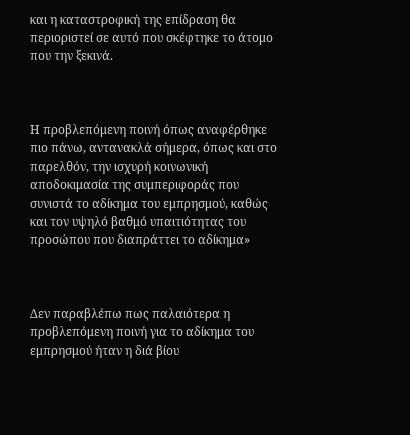και η καταστροφική της επίδραση θα περιοριστεί σε αυτό που σκέφτηκε το άτομο που την ξεκινά.



Η προβλεπόμενη ποινή όπως αναφέρθηκε πιο πάνω, αντανακλά σήμερα, όπως και στο παρελθόν, την ισχυρή κοινωνική αποδοκιμασία της συμπεριφοράς που συνιστά το αδίκημα του εμπρησμού, καθώς και τον υψηλό βαθμό υπαιτιότητας του προσώπου που διαπράττει το αδίκημα»



Δεν παραβλέπω πως παλαιότερα η προβλεπόμενη ποινή για το αδίκημα του εμπρησμού ήταν η διά βίου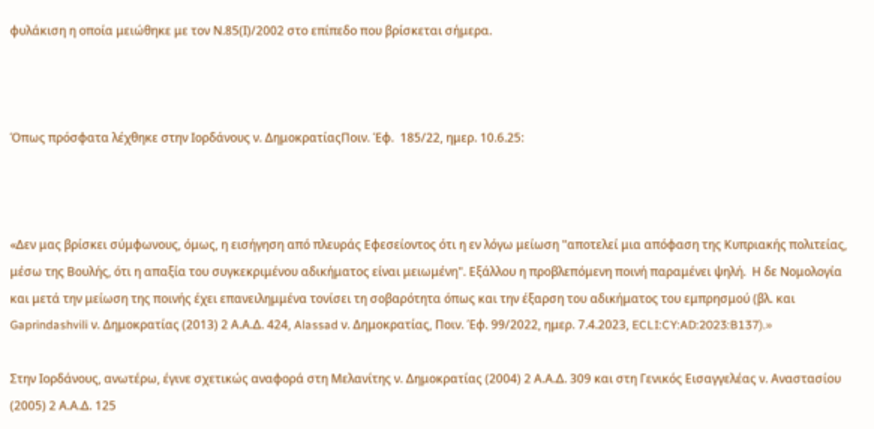φυλάκιση η οποία μειώθηκε με τον Ν.85(Ι)/2002 στο επίπεδο που βρίσκεται σήμερα.



Όπως πρόσφατα λέχθηκε στην Ιορδάνους ν. ΔημοκρατίαςΠοιν. Έφ.  185/22, ημερ. 10.6.25:



«Δεν μας βρίσκει σύμφωνους, όμως, η εισήγηση από πλευράς Εφεσείοντος ότι η εν λόγω μείωση "αποτελεί μια απόφαση της Κυπριακής πολιτείας, μέσω της Βουλής, ότι η απαξία του συγκεκριμένου αδικήματος είναι μειωμένη". Εξάλλου η προβλεπόμενη ποινή παραμένει ψηλή.  Η δε Νομολογία και μετά την μείωση της ποινής έχει επανειλημμένα τονίσει τη σοβαρότητα όπως και την έξαρση του αδικήματος του εμπρησμού (βλ. και Gaprindashvili ν. Δημοκρατίας (2013) 2 Α.Α.Δ. 424, Alassad ν. Δημοκρατίας, Ποιν. Έφ. 99/2022, ημερ. 7.4.2023, ECLI:CY:AD:2023:B137).»

Στην Ιορδάνους, ανωτέρω, έγινε σχετικώς αναφορά στη Μελανίτης ν. Δημοκρατίας (2004) 2 Α.Α.Δ. 309 και στη Γενικός Εισαγγελέας ν. Αναστασίου (2005) 2 Α.Α.Δ. 125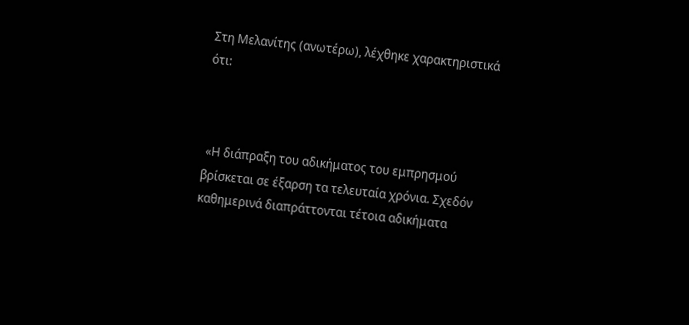Στη Μελανίτης (ανωτέρω), λέχθηκε χαρακτηριστικά ότι:



 «Η διάπραξη του αδικήματος του εμπρησμού βρίσκεται σε έξαρση τα τελευταία χρόνια. Σχεδόν καθημερινά διαπράττονται τέτοια αδικήματα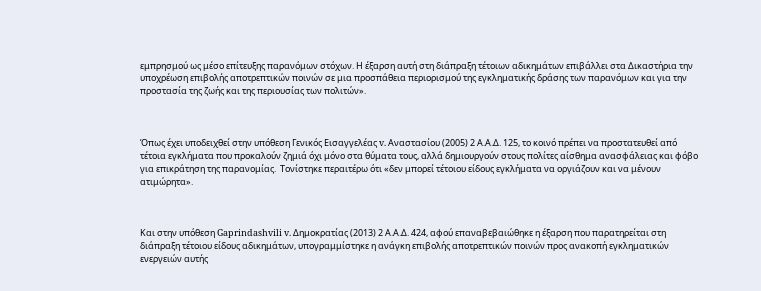εμπρησμού ως μέσο επίτευξης παρανόμων στόχων. Η έξαρση αυτή στη διάπραξη τέτοιων αδικημάτων επιβάλλει στα Δικαστήρια την υποχρέωση επιβολής αποτρεπτικών ποινών σε μια προσπάθεια περιορισμού της εγκληματικής δράσης των παρανόμων και για την προστασία της ζωής και της περιουσίας των πολιτών».



Όπως έχει υποδειχθεί στην υπόθεση Γενικός Εισαγγελέας v. Αναστασίου (2005) 2 Α.Α.Δ. 125, το κοινό πρέπει να προστατευθεί από τέτοια εγκλήματα που προκαλούν ζημιά όχι μόνο στα θύματα τους, αλλά δημιουργούν στους πολίτες αίσθημα ανασφάλειας και φόβο για επικράτηση της παρανομίας.  Τονίστηκε περαιτέρω ότι «δεν μπορεί τέτοιου είδους εγκλήματα να οργιάζουν και να μένουν ατιμώρητα».



Και στην υπόθεση Gaprindashvili v. Δημοκρατίας (2013) 2 Α.Α.Δ. 424, αφού επαναβεβαιώθηκε η έξαρση που παρατηρείται στη διάπραξη τέτοιου είδους αδικημάτων, υπογραμμίστηκε η ανάγκη επιβολής αποτρεπτικών ποινών προς ανακοπή εγκληματικών ενεργειών αυτής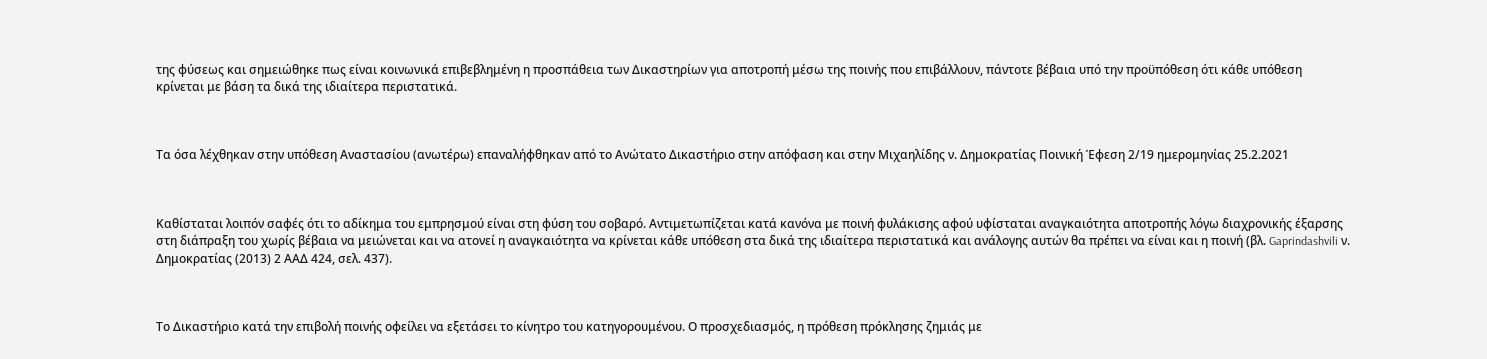της φύσεως και σημειώθηκε πως είναι κοινωνικά επιβεβλημένη η προσπάθεια των Δικαστηρίων για αποτροπή μέσω της ποινής που επιβάλλουν, πάντοτε βέβαια υπό την προϋπόθεση ότι κάθε υπόθεση κρίνεται με βάση τα δικά της ιδιαίτερα περιστατικά.



Τα όσα λέχθηκαν στην υπόθεση Αναστασίου (ανωτέρω) επαναλήφθηκαν από το Ανώτατο Δικαστήριο στην απόφαση και στην Μιχαηλίδης ν. Δημοκρατίας Ποινική Έφεση 2/19 ημερομηνίας 25.2.2021



Καθίσταται λοιπόν σαφές ότι το αδίκημα του εμπρησμού είναι στη φύση του σοβαρό. Αντιμετωπίζεται κατά κανόνα με ποινή φυλάκισης αφού υφίσταται αναγκαιότητα αποτροπής λόγω διαχρονικής έξαρσης στη διάπραξη του χωρίς βέβαια να μειώνεται και να ατονεί η αναγκαιότητα να κρίνεται κάθε υπόθεση στα δικά της ιδιαίτερα περιστατικά και ανάλογης αυτών θα πρέπει να είναι και η ποινή (βλ. Gaprindashvili ν. Δημοκρατίας (2013) 2 ΑΑΔ 424, σελ. 437).



Το Δικαστήριο κατά την επιβολή ποινής οφείλει να εξετάσει το κίνητρο του κατηγορουμένου. Ο προσχεδιασμός, η πρόθεση πρόκλησης ζημιάς με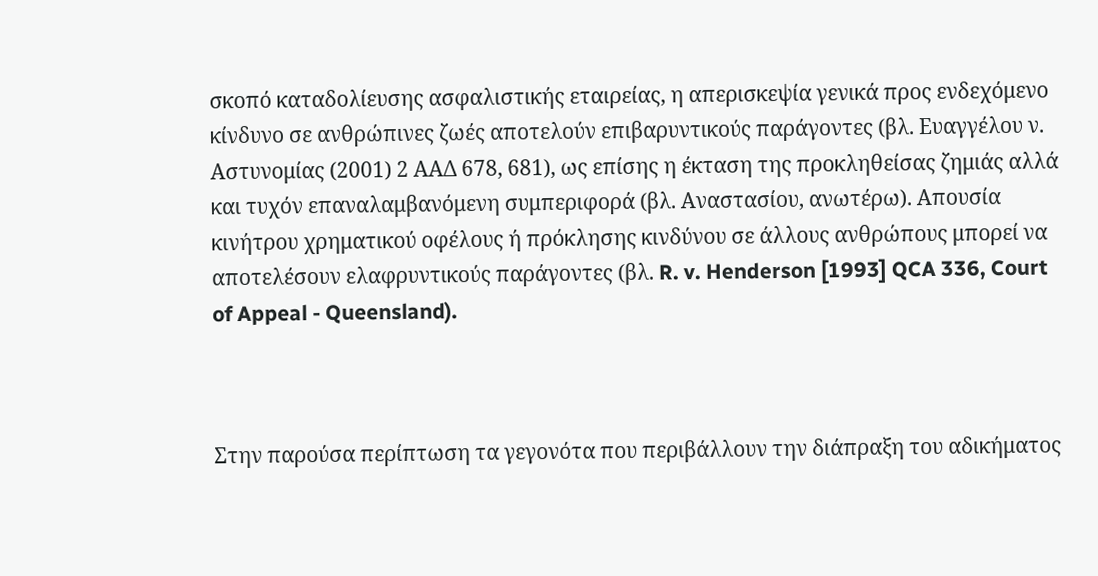σκοπό καταδολίευσης ασφαλιστικής εταιρείας, η απερισκεψία γενικά προς ενδεχόμενο κίνδυνο σε ανθρώπινες ζωές αποτελούν επιβαρυντικούς παράγοντες (βλ. Ευαγγέλου ν. Αστυνομίας (2001) 2 ΑΑΔ 678, 681), ως επίσης η έκταση της προκληθείσας ζημιάς αλλά και τυχόν επαναλαμβανόμενη συμπεριφορά (βλ. Αναστασίου, ανωτέρω). Απουσία κινήτρου χρηματικού οφέλους ή πρόκλησης κινδύνου σε άλλους ανθρώπους μπορεί να αποτελέσουν ελαφρυντικούς παράγοντες (βλ. R. v. Henderson [1993] QCA 336, Court of Appeal - Queensland).



Στην παρούσα περίπτωση τα γεγονότα που περιβάλλουν την διάπραξη του αδικήματος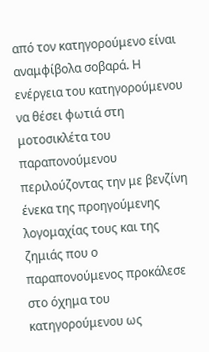από τον κατηγορούμενο είναι αναμφίβολα σοβαρά. Η ενέργεια του κατηγορούμενου να θέσει φωτιά στη μοτοσικλέτα του παραπονούμενου περιλούζοντας την με βενζίνη ένεκα της προηγούμενης λογομαχίας τους και της ζημιάς που ο παραπονούμενος προκάλεσε στο όχημα του κατηγορούμενου ως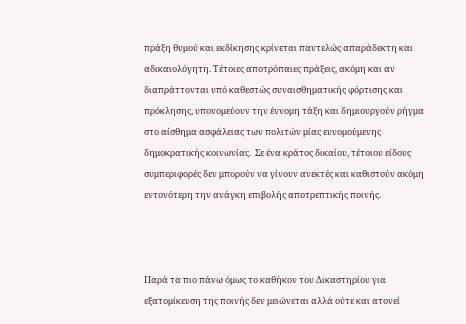πράξη θυμού και εκδίκησης κρίνεται παντελώς απαράδεκτη και αδικαιολόγητη. Τέτοιες αποτρόπαιες πράξεις, ακόμη και αν διαπράττονται υπό καθεστώς συναισθηματικής φόρτισης και πρόκλησης, υπονομεύουν την έννομη τάξη και δημιουργούν ρήγμα στο αίσθημα ασφάλειας των πολιτών μίας ευνομούμενης δημοκρατικής κοινωνίας.  Σε ένα κράτος δικαίου, τέτοιου είδους συμπεριφορές δεν μπορούν να γίνουν ανεκτές και καθιστούν ακόμη εντονότερη την ανάγκη επιβολής αποτρεπτικής ποινής.



Παρά τα πιο πάνω όμως το καθήκον του Δικαστηρίου για εξατομίκευση της ποινής δεν μειώνεται αλλά ούτε και ατονεί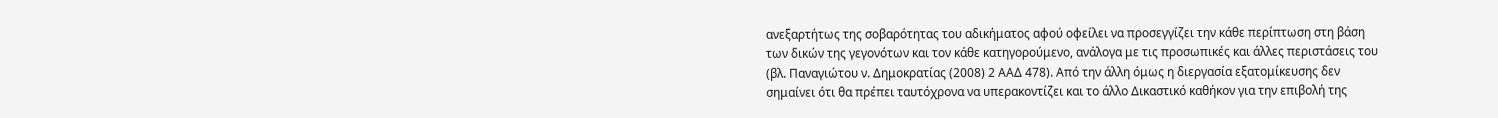ανεξαρτήτως της σοβαρότητας του αδικήματος αφού οφείλει να προσεγγίζει την κάθε περίπτωση στη βάση των δικών της γεγονότων και τον κάθε κατηγορούμενο, ανάλογα με τις προσωπικές και άλλες περιστάσεις του (βλ. Παναγιώτου ν. Δημοκρατίας (2008) 2 ΑΑΔ 478). Από την άλλη όμως η διεργασία εξατομίκευσης δεν σημαίνει ότι θα πρέπει ταυτόχρονα να υπερακοντίζει και το άλλο Δικαστικό καθήκον για την επιβολή της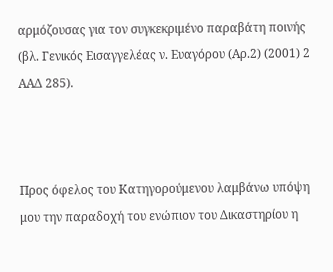αρμόζουσας για τον συγκεκριμένο παραβάτη ποινής (βλ. Γενικός Εισαγγελέας ν. Ευαγόρου (Αρ.2) (2001) 2 ΑΑΔ 285).



Προς όφελος του Κατηγορούμενου λαμβάνω υπόψη μου την παραδοχή του ενώπιον του Δικαστηρίου η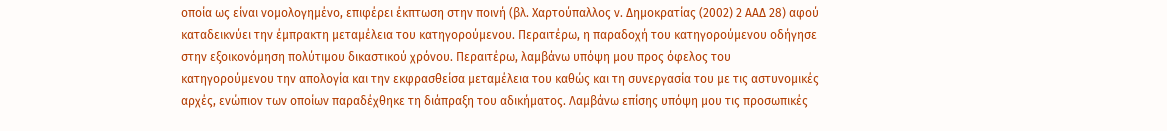οποία ως είναι νομολογημένο, επιφέρει έκπτωση στην ποινή (βλ. Χαρτούπαλλος ν. Δημοκρατίας (2002) 2 ΑΑΔ 28) αφού καταδεικνύει την έμπρακτη μεταμέλεια του κατηγορούμενου. Περαιτέρω, η παραδοχή του κατηγορούμενου οδήγησε στην εξοικονόμηση πολύτιμου δικαστικού χρόνου. Περαιτέρω, λαμβάνω υπόψη μου προς όφελος του κατηγορούμενου την απολογία και την εκφρασθείσα μεταμέλεια του καθώς και τη συνεργασία του με τις αστυνομικές αρχές, ενώπιον των οποίων παραδέχθηκε τη διάπραξη του αδικήματος. Λαμβάνω επίσης υπόψη μου τις προσωπικές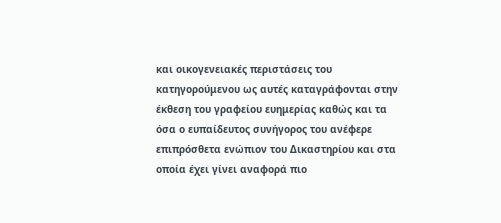και οικογενειακές περιστάσεις του κατηγορούμενου ως αυτές καταγράφονται στην έκθεση του γραφείου ευημερίας καθώς και τα όσα ο ευπαίδευτος συνήγορος του ανέφερε επιπρόσθετα ενώπιον του Δικαστηρίου και στα οποία έχει γίνει αναφορά πιο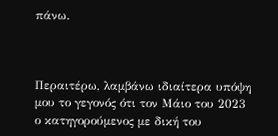πάνω.



Περαιτέρω, λαμβάνω ιδιαίτερα υπόψη μου το γεγονός ότι τον Μάιο του 2023 ο κατηγορούμενος με δική του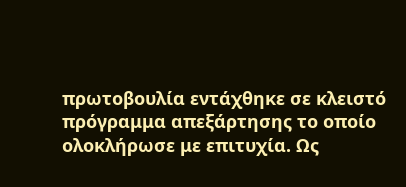πρωτοβουλία εντάχθηκε σε κλειστό πρόγραμμα απεξάρτησης το οποίο ολοκλήρωσε με επιτυχία. Ως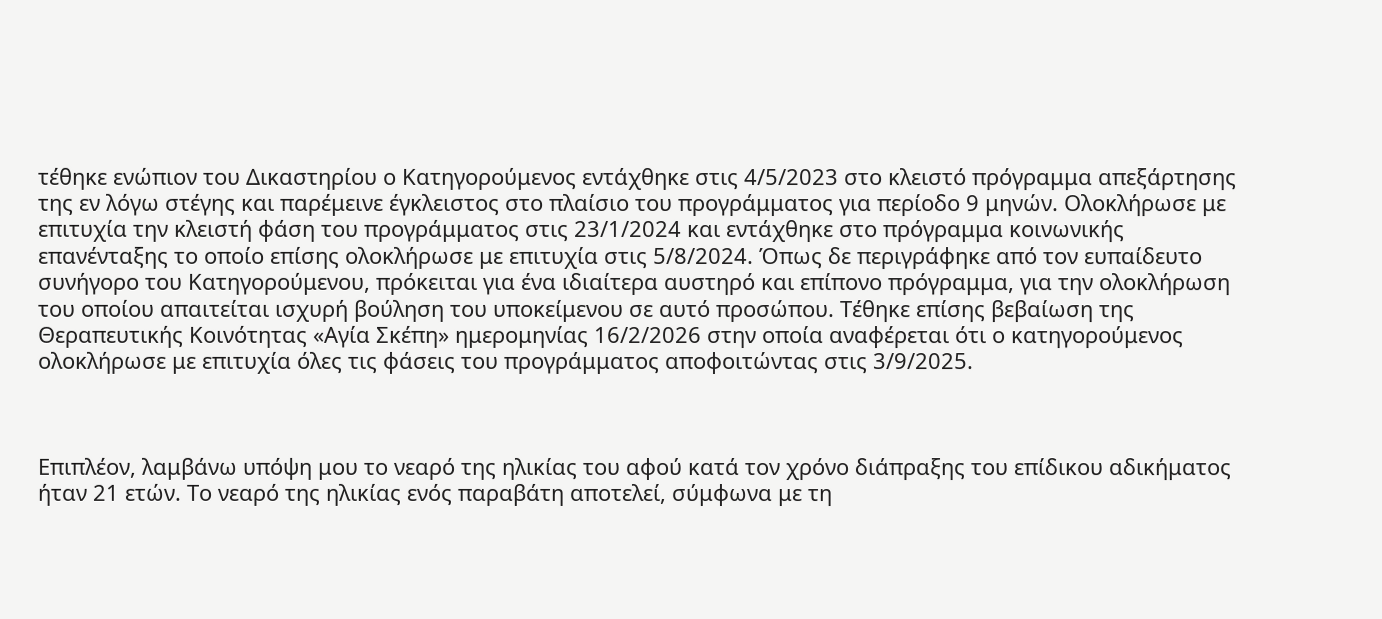τέθηκε ενώπιον του Δικαστηρίου ο Κατηγορούμενος εντάχθηκε στις 4/5/2023 στο κλειστό πρόγραμμα απεξάρτησης της εν λόγω στέγης και παρέμεινε έγκλειστος στο πλαίσιο του προγράμματος για περίοδο 9 μηνών. Ολοκλήρωσε με επιτυχία την κλειστή φάση του προγράμματος στις 23/1/2024 και εντάχθηκε στο πρόγραμμα κοινωνικής επανένταξης το οποίο επίσης ολοκλήρωσε με επιτυχία στις 5/8/2024. Όπως δε περιγράφηκε από τον ευπαίδευτο συνήγορο του Κατηγορούμενου, πρόκειται για ένα ιδιαίτερα αυστηρό και επίπονο πρόγραμμα, για την ολοκλήρωση του οποίου απαιτείται ισχυρή βούληση του υποκείμενου σε αυτό προσώπου. Τέθηκε επίσης βεβαίωση της Θεραπευτικής Κοινότητας «Αγία Σκέπη» ημερομηνίας 16/2/2026 στην οποία αναφέρεται ότι ο κατηγορούμενος ολοκλήρωσε με επιτυχία όλες τις φάσεις του προγράμματος αποφοιτώντας στις 3/9/2025.



Επιπλέον, λαμβάνω υπόψη μου το νεαρό της ηλικίας του αφού κατά τον χρόνο διάπραξης του επίδικου αδικήματος ήταν 21 ετών. Το νεαρό της ηλικίας ενός παραβάτη αποτελεί, σύμφωνα με τη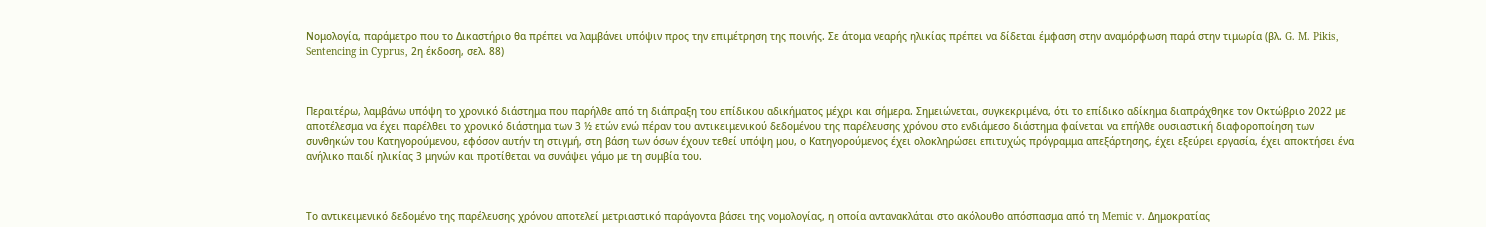Νομολογία, παράμετρο που το Δικαστήριο θα πρέπει να λαμβάνει υπόψιν προς την επιμέτρηση της ποινής. Σε άτομα νεαρής ηλικίας πρέπει να δίδεται έμφαση στην αναμόρφωση παρά στην τιμωρία (βλ. G. M. Pikis, Sentencing in Cyprus, 2η έκδοση, σελ. 88)



Περαιτέρω, λαμβάνω υπόψη το χρονικό διάστημα που παρήλθε από τη διάπραξη του επίδικου αδικήματος μέχρι και σήμερα. Σημειώνεται, συγκεκριμένα, ότι το επίδικο αδίκημα διαπράχθηκε τον Οκτώβριο 2022 με αποτέλεσμα να έχει παρέλθει το χρονικό διάστημα των 3 ½ ετών ενώ πέραν του αντικειμενικού δεδομένου της παρέλευσης χρόνου στο ενδιάμεσο διάστημα φαίνεται να επήλθε ουσιαστική διαφοροποίηση των συνθηκών του Κατηγορούμενου, εφόσον αυτήν τη στιγμή, στη βάση των όσων έχουν τεθεί υπόψη μου, ο Κατηγορούμενος έχει ολοκληρώσει επιτυχώς πρόγραμμα απεξάρτησης, έχει εξεύρει εργασία, έχει αποκτήσει ένα ανήλικο παιδί ηλικίας 3 μηνών και προτίθεται να συνάψει γάμο με τη συμβία του.



Το αντικειμενικό δεδομένο της παρέλευσης χρόνου αποτελεί μετριαστικό παράγοντα βάσει της νομολογίας, η οποία αντανακλάται στο ακόλουθο απόσπασμα από τη Memic v. Δημοκρατίας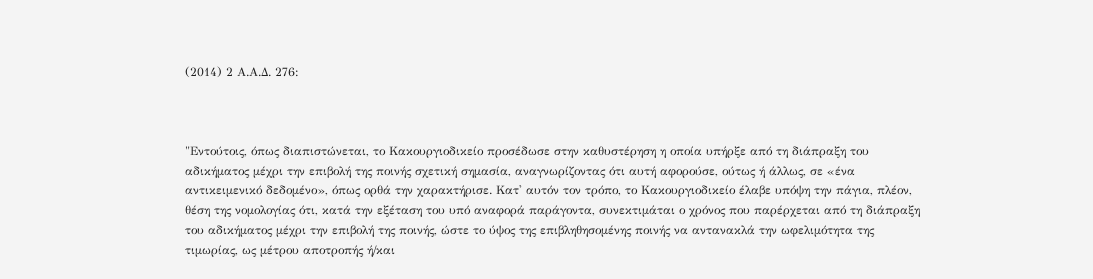(2014) 2 Α.Α.Δ. 276:



"Εντούτοις, όπως διαπιστώνεται, το Κακουργιοδικείο προσέδωσε στην καθυστέρηση η οποία υπήρξε από τη διάπραξη του αδικήματος μέχρι την επιβολή της ποινής σχετική σημασία, αναγνωρίζοντας ότι αυτή αφορούσε, ούτως ή άλλως, σε «ένα αντικειμενικό δεδομένο», όπως ορθά την χαρακτήρισε. Κατ' αυτόν τον τρόπο, το Κακουργιοδικείο έλαβε υπόψη την πάγια, πλέον, θέση της νομολογίας ότι, κατά την εξέταση του υπό αναφορά παράγοντα, συνεκτιμάται ο χρόνος που παρέρχεται από τη διάπραξη του αδικήματος μέχρι την επιβολή της ποινής, ώστε το ύψος της επιβληθησομένης ποινής να αντανακλά την ωφελιμότητα της τιμωρίας, ως μέτρου αποτροπής ή/και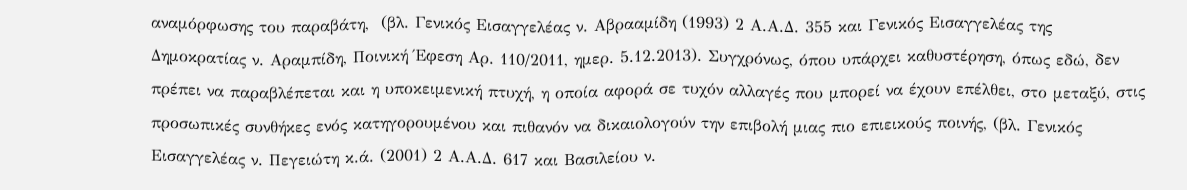αναμόρφωσης του παραβάτη,  (βλ. Γενικός Εισαγγελέας ν. Αβρααμίδη (1993) 2 Α.Α.Δ. 355 και Γενικός Εισαγγελέας της Δημοκρατίας ν. Αραμπίδη, Ποινική Έφεση Αρ. 110/2011, ημερ. 5.12.2013). Συγχρόνως, όπου υπάρχει καθυστέρηση, όπως εδώ, δεν πρέπει να παραβλέπεται και η υποκειμενική πτυχή, η οποία αφορά σε τυχόν αλλαγές που μπορεί να έχουν επέλθει, στο μεταξύ, στις προσωπικές συνθήκες ενός κατηγορουμένου και πιθανόν να δικαιολογούν την επιβολή μιας πιο επιεικούς ποινής, (βλ. Γενικός Εισαγγελέας ν. Πεγειώτη κ.ά. (2001) 2 Α.Α.Δ. 617 και Βασιλείου ν.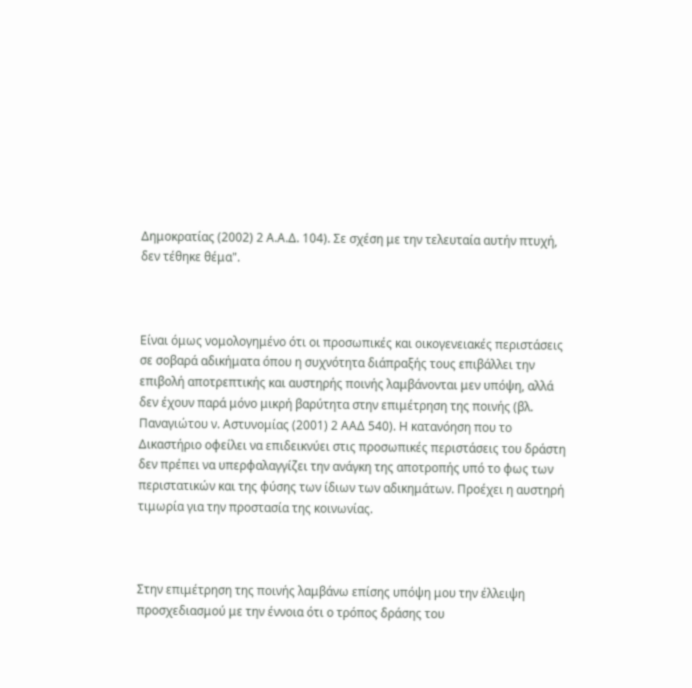Δημοκρατίας (2002) 2 Α.Α.Δ. 104). Σε σχέση με την τελευταία αυτήν πτυχή, δεν τέθηκε θέμα".



Είναι όμως νομολογημένο ότι οι προσωπικές και οικογενειακές περιστάσεις σε σοβαρά αδικήματα όπου η συχνότητα διάπραξής τους επιβάλλει την επιβολή αποτρεπτικής και αυστηρής ποινής λαμβάνονται μεν υπόψη, αλλά δεν έχουν παρά μόνο μικρή βαρύτητα στην επιμέτρηση της ποινής (βλ. Παναγιώτου ν. Αστυνομίας (2001) 2 ΑΑΔ 540). Η κατανόηση που το Δικαστήριο οφείλει να επιδεικνύει στις προσωπικές περιστάσεις του δράστη δεν πρέπει να υπερφαλαγγίζει την ανάγκη της αποτροπής υπό το φως των περιστατικών και της φύσης των ίδιων των αδικημάτων. Προέχει η αυστηρή τιμωρία για την προστασία της κοινωνίας.



Στην επιμέτρηση της ποινής λαμβάνω επίσης υπόψη μου την έλλειψη προσχεδιασμού με την έννοια ότι ο τρόπος δράσης του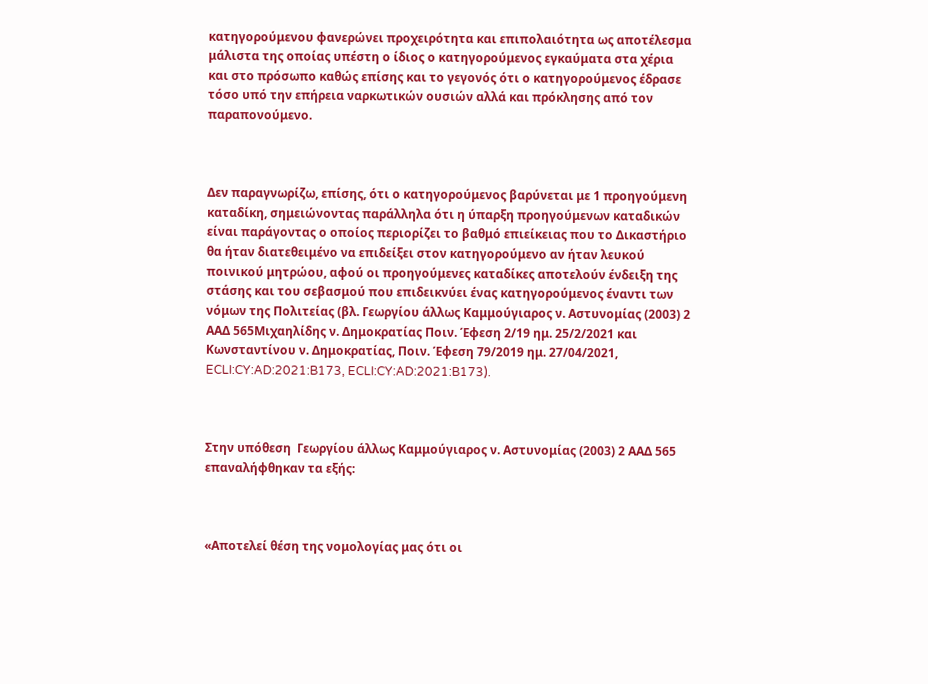κατηγορούμενου φανερώνει προχειρότητα και επιπολαιότητα ως αποτέλεσμα μάλιστα της οποίας υπέστη ο ίδιος ο κατηγορούμενος εγκαύματα στα χέρια και στο πρόσωπο καθώς επίσης και το γεγονός ότι ο κατηγορούμενος έδρασε τόσο υπό την επήρεια ναρκωτικών ουσιών αλλά και πρόκλησης από τον παραπονούμενο.



Δεν παραγνωρίζω, επίσης, ότι ο κατηγορούμενος βαρύνεται με 1 προηγούμενη καταδίκη, σημειώνοντας παράλληλα ότι η ύπαρξη προηγούμενων καταδικών είναι παράγοντας ο οποίος περιορίζει το βαθμό επιείκειας που το Δικαστήριο θα ήταν διατεθειμένο να επιδείξει στον κατηγορούμενο αν ήταν λευκού ποινικού μητρώου, αφού οι προηγούμενες καταδίκες αποτελούν ένδειξη της στάσης και του σεβασμού που επιδεικνύει ένας κατηγορούμενος έναντι των νόμων της Πολιτείας (βλ. Γεωργίου άλλως Καμμούγιαρος ν. Αστυνομίας (2003) 2 ΑΑΔ 565Μιχαηλίδης ν. Δημοκρατίας Ποιν. Έφεση 2/19 ημ. 25/2/2021 και Κωνσταντίνου ν. Δημοκρατίας, Ποιν. Έφεση 79/2019 ημ. 27/04/2021, ECLI:CY:AD:2021:B173, ECLI:CY:AD:2021:B173).



Στην υπόθεση  Γεωργίου άλλως Καμμούγιαρος ν. Αστυνομίας (2003) 2 ΑΑΔ 565 επαναλήφθηκαν τα εξής:



«Αποτελεί θέση της νομολογίας μας ότι οι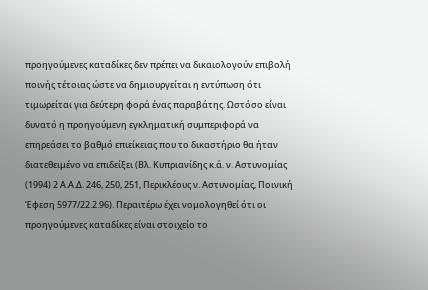προηγούμενες καταδίκες δεν πρέπει να δικαιολογούν επιβολή ποινής τέτοιας ώστε να δημιουργείται η εντύπωση ότι τιμωρείται για δεύτερη φορά ένας παραβάτης. Ωστόσο είναι δυνατό η προηγούμενη εγκληματική συμπεριφορά να επηρεάσει το βαθμό επιείκειας που το δικαστήριο θα ήταν διατεθειμένο να επιδείξει (Βλ. Κυπριανίδης κ.ά. ν. Αστυνομίας (1994) 2 Α.Α.Δ. 246, 250, 251, Περικλέους ν. Αστυνομίας, Ποινική Έφεση 5977/22.2.96). Περαιτέρω έχει νομολογηθεί ότι οι προηγούμενες καταδίκες είναι στοιχείο το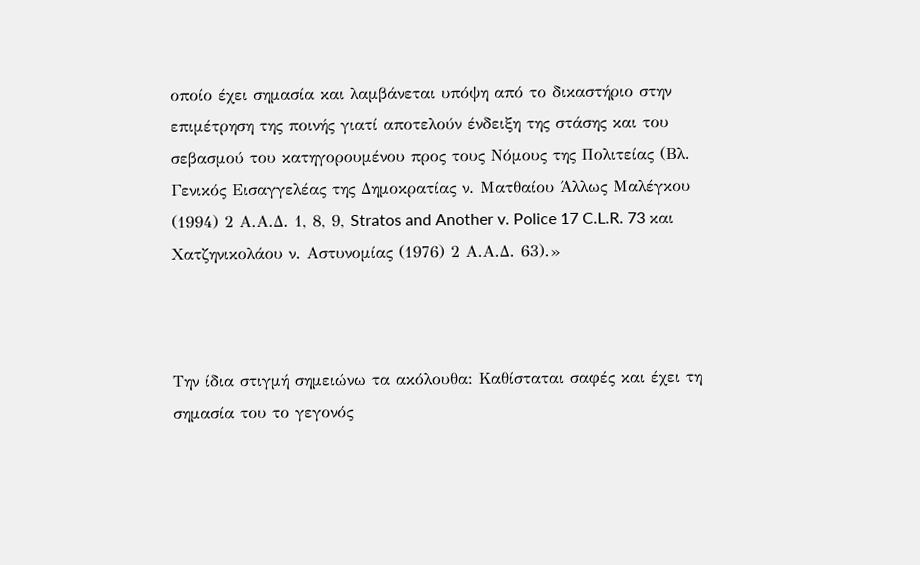οποίο έχει σημασία και λαμβάνεται υπόψη από το δικαστήριο στην επιμέτρηση της ποινής γιατί αποτελούν ένδειξη της στάσης και του σεβασμού του κατηγορουμένου προς τους Νόμους της Πολιτείας (Βλ. Γενικός Εισαγγελέας της Δημοκρατίας ν. Ματθαίου Άλλως Μαλέγκου (1994) 2 Α.Α.Δ. 1, 8, 9, Stratos and Another v. Police 17 C.L.R. 73 και Χατζηνικολάου ν. Αστυνομίας (1976) 2 Α.Α.Δ. 63).»



Την ίδια στιγμή σημειώνω τα ακόλουθα: Καθίσταται σαφές και έχει τη σημασία του το γεγονός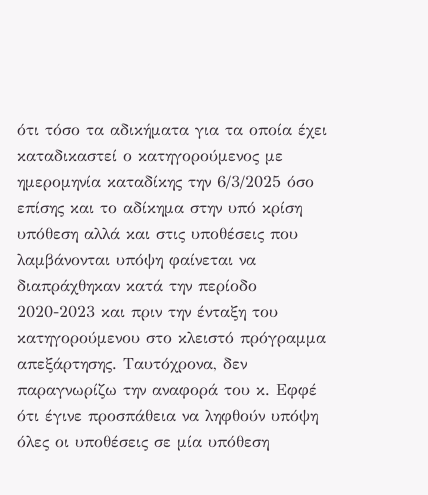ότι τόσο τα αδικήματα για τα οποία έχει καταδικαστεί ο κατηγορούμενος με ημερομηνία καταδίκης την 6/3/2025 όσο επίσης και το αδίκημα στην υπό κρίση υπόθεση αλλά και στις υποθέσεις που λαμβάνονται υπόψη φαίνεται να διαπράχθηκαν κατά την περίοδο 2020-2023 και πριν την ένταξη του κατηγορούμενου στο κλειστό πρόγραμμα απεξάρτησης. Ταυτόχρονα, δεν παραγνωρίζω την αναφορά του κ. Εφφέ ότι έγινε προσπάθεια να ληφθούν υπόψη όλες οι υποθέσεις σε μία υπόθεση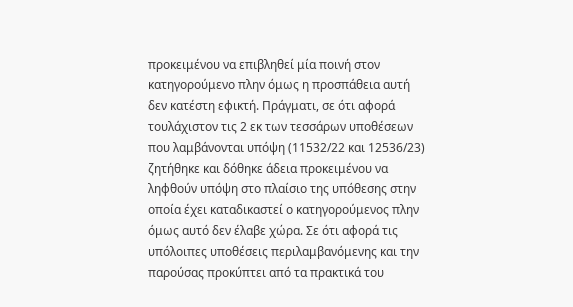προκειμένου να επιβληθεί μία ποινή στον κατηγορούμενο πλην όμως η προσπάθεια αυτή δεν κατέστη εφικτή. Πράγματι, σε ότι αφορά τουλάχιστον τις 2 εκ των τεσσάρων υποθέσεων που λαμβάνονται υπόψη (11532/22 και 12536/23) ζητήθηκε και δόθηκε άδεια προκειμένου να ληφθούν υπόψη στο πλαίσιο της υπόθεσης στην οποία έχει καταδικαστεί ο κατηγορούμενος πλην όμως αυτό δεν έλαβε χώρα. Σε ότι αφορά τις υπόλοιπες υποθέσεις περιλαμβανόμενης και την παρούσας προκύπτει από τα πρακτικά του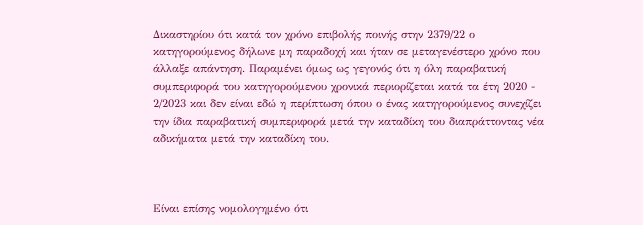Δικαστηρίου ότι κατά τον χρόνο επιβολής ποινής στην 2379/22 ο κατηγορούμενος δήλωνε μη παραδοχή και ήταν σε μεταγενέστερο χρόνο που άλλαξε απάντηση. Παραμένει όμως ως γεγονός ότι η όλη παραβατική συμπεριφορά του κατηγορούμενου χρονικά περιορίζεται κατά τα έτη 2020 - 2/2023 και δεν είναι εδώ η περίπτωση όπου ο ένας κατηγορούμενος συνεχίζει την ίδια παραβατική συμπεριφορά μετά την καταδίκη του διαπράττοντας νέα αδικήματα μετά την καταδίκη του.



Είναι επίσης νομολογημένο ότι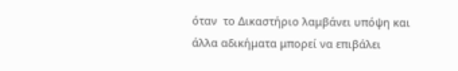όταν  το Δικαστήριο λαμβάνει υπόψη και άλλα αδικήματα μπορεί να επιβάλει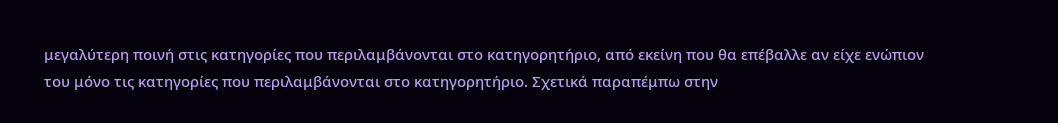μεγαλύτερη ποινή στις κατηγορίες που περιλαμβάνονται στο κατηγορητήριο, από εκείνη που θα επέβαλλε αν είχε ενώπιον του μόνο τις κατηγορίες που περιλαμβάνονται στο κατηγορητήριο. Σχετικά παραπέμπω στην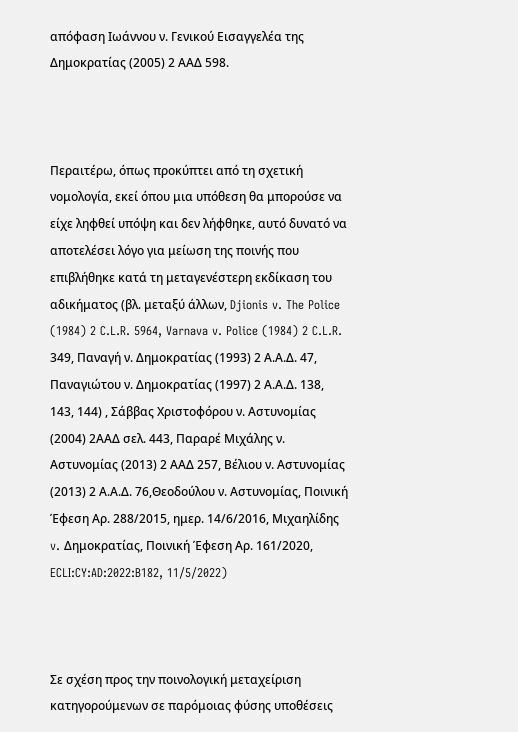απόφαση Ιωάννου ν. Γενικού Εισαγγελέα της Δημοκρατίας (2005) 2 ΑΑΔ 598.



Περαιτέρω, όπως προκύπτει από τη σχετική νομολογία, εκεί όπου μια υπόθεση θα μπορούσε να είχε ληφθεί υπόψη και δεν λήφθηκε, αυτό δυνατό να αποτελέσει λόγο για μείωση της ποινής που επιβλήθηκε κατά τη μεταγενέστερη εκδίκαση του αδικήματος (βλ. μεταξύ άλλων, Djionis v. The Police (1984) 2 C.L.R. 5964, Varnava v. Police (1984) 2 C.L.R. 349, Παναγή ν. Δημοκρατίας (1993) 2 Α.Α.Δ. 47, Παναγιώτου ν. Δημοκρατίας (1997) 2 Α.Α.Δ. 138, 143, 144) , Σάββας Χριστοφόρου ν. Αστυνομίας (2004) 2ΑΑΔ σελ. 443, Παραρέ Μιχάλης ν. Αστυνομίας (2013) 2 ΑΑΔ 257, Βέλιου ν. Αστυνομίας (2013) 2 Α.Α.Δ. 76,Θεοδούλου ν. Αστυνομίας, Ποινική Έφεση Αρ. 288/2015, ημερ. 14/6/2016, Μιχαηλίδης v. Δημοκρατίας, Ποινική Έφεση Αρ. 161/2020, ECLI:CY:AD:2022:B182, 11/5/2022)



Σε σχέση προς την ποινολογική μεταχείριση κατηγορούμενων σε παρόμοιας φύσης υποθέσεις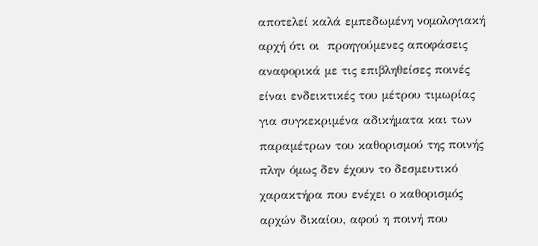αποτελεί καλά εμπεδωμένη νομολογιακή αρχή ότι οι  προηγούμενες αποφάσεις αναφορικά με τις επιβληθείσες ποινές είναι ενδεικτικές του μέτρου τιμωρίας για συγκεκριμένα αδικήματα και των παραμέτρων του καθορισμού της ποινής πλην όμως δεν έχουν το δεσμευτικό χαρακτήρα που ενέχει ο καθορισμός αρχών δικαίου, αφού η ποινή που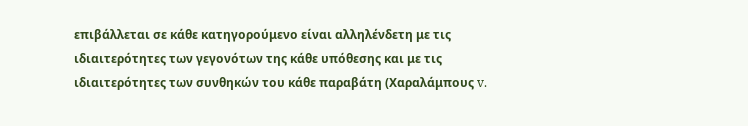επιβάλλεται σε κάθε κατηγορούμενο είναι αλληλένδετη με τις ιδιαιτερότητες των γεγονότων της κάθε υπόθεσης και με τις ιδιαιτερότητες των συνθηκών του κάθε παραβάτη (Χαραλάμπους v.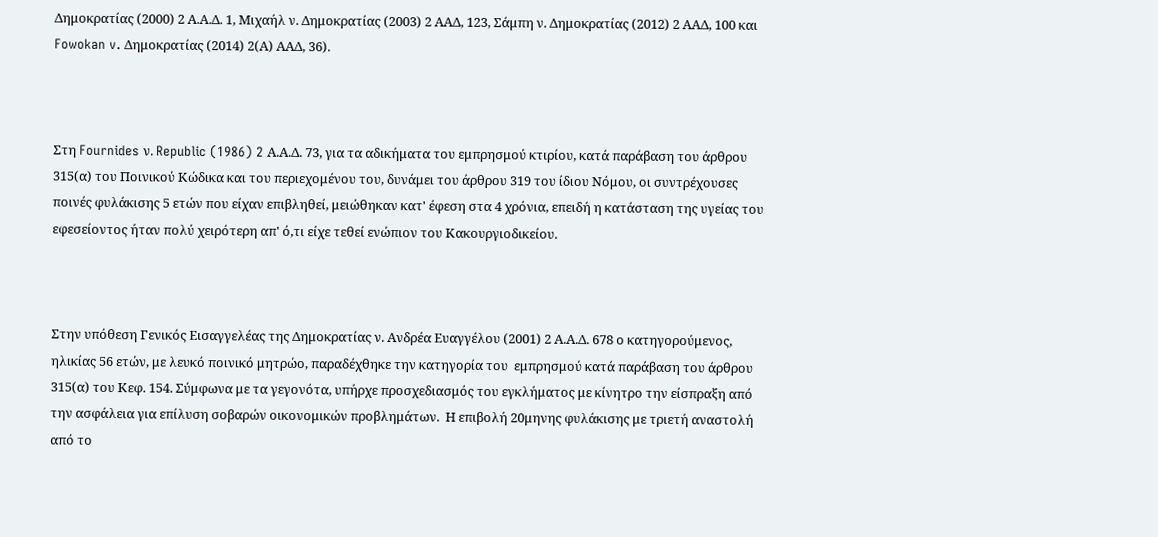Δημοκρατίας (2000) 2 Α.Α.Δ. 1, Μιχαήλ ν. Δημοκρατίας (2003) 2 ΑΑΔ, 123, Σάμπη ν. Δημοκρατίας (2012) 2 ΑΑΔ, 100 και Fowokan v. Δημοκρατίας (2014) 2(Α) ΑΑΔ, 36).



Στη Fournides ν. Republic (1986) 2 Α.Α.Δ. 73, για τα αδικήματα του εμπρησμού κτιρίου, κατά παράβαση του άρθρου 315(α) του Ποινικού Κώδικα και του περιεχομένου του, δυνάμει του άρθρου 319 του ίδιου Νόμου, οι συντρέχουσες ποινές φυλάκισης 5 ετών που είχαν επιβληθεί, μειώθηκαν κατ' έφεση στα 4 χρόνια, επειδή η κατάσταση της υγείας του εφεσείοντος ήταν πολύ χειρότερη απ' ό,τι είχε τεθεί ενώπιον του Κακουργιοδικείου.



Στην υπόθεση Γενικός Εισαγγελέας της Δημοκρατίας ν. Ανδρέα Ευαγγέλου (2001) 2 Α.Α.Δ. 678 ο κατηγορούμενος, ηλικίας 56 ετών, με λευκό ποινικό μητρώο, παραδέχθηκε την κατηγορία του  εμπρησμού κατά παράβαση του άρθρου 315(α) του Κεφ. 154. Σύμφωνα με τα γεγονότα, υπήρχε προσχεδιασμός του εγκλήματος με κίνητρο την είσπραξη από την ασφάλεια για επίλυση σοβαρών οικονομικών προβλημάτων.  Η επιβολή 20μηνης φυλάκισης με τριετή αναστολή  από το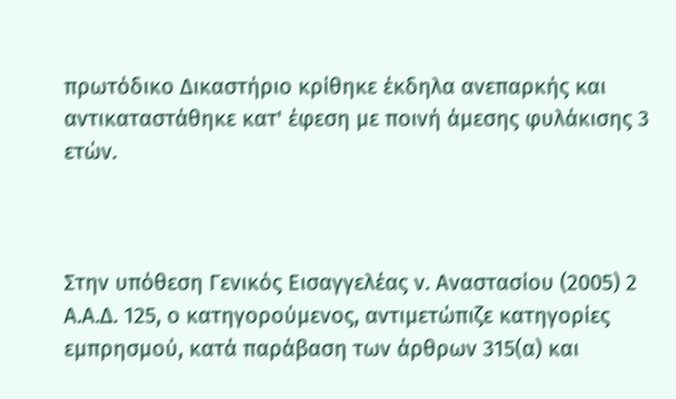πρωτόδικο Δικαστήριο κρίθηκε έκδηλα ανεπαρκής και αντικαταστάθηκε κατ' έφεση με ποινή άμεσης φυλάκισης 3 ετών.



Στην υπόθεση Γενικός Εισαγγελέας ν. Αναστασίου (2005) 2 Α.Α.Δ. 125, ο κατηγορούμενος, αντιμετώπιζε κατηγορίες εμπρησμού, κατά παράβαση των άρθρων 315(α) και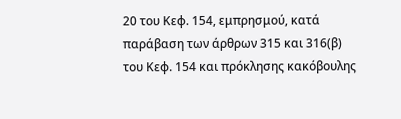20 του Κεφ. 154, εμπρησμού, κατά παράβαση των άρθρων 315 και 316(β) του Κεφ. 154 και πρόκλησης κακόβουλης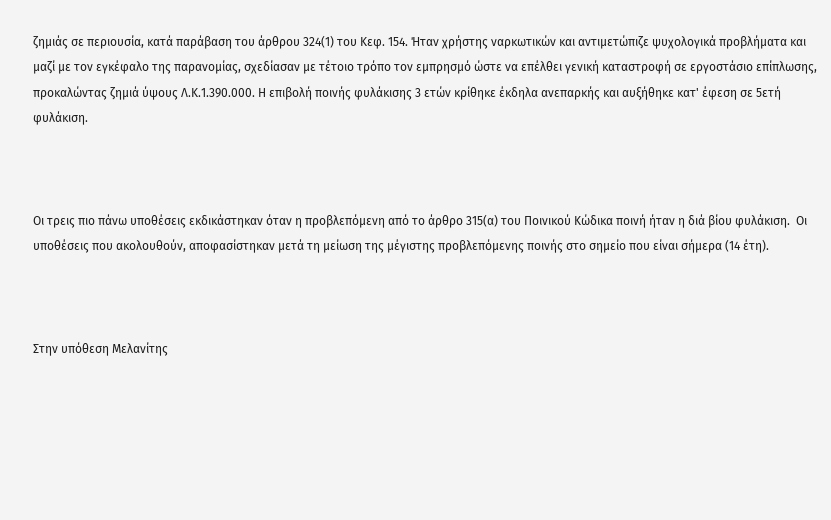ζημιάς σε περιουσία, κατά παράβαση του άρθρου 324(1) του Κεφ. 154. Ήταν χρήστης ναρκωτικών και αντιμετώπιζε ψυχολογικά προβλήματα και μαζί με τον εγκέφαλο της παρανομίας, σχεδίασαν με τέτοιο τρόπο τον εμπρησμό ώστε να επέλθει γενική καταστροφή σε εργοστάσιο επίπλωσης, προκαλώντας ζημιά ύψους Λ.Κ.1.390.000. Η επιβολή ποινής φυλάκισης 3 ετών κρίθηκε έκδηλα ανεπαρκής και αυξήθηκε κατ' έφεση σε 5ετή φυλάκιση.



Οι τρεις πιο πάνω υποθέσεις εκδικάστηκαν όταν η προβλεπόμενη από το άρθρο 315(α) του Ποινικού Κώδικα ποινή ήταν η διά βίου φυλάκιση.  Οι υποθέσεις που ακολουθούν, αποφασίστηκαν μετά τη μείωση της μέγιστης προβλεπόμενης ποινής στο σημείο που είναι σήμερα (14 έτη).



Στην υπόθεση Μελανίτης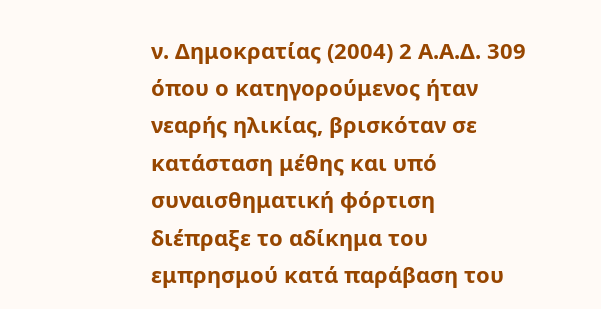ν. Δημοκρατίας (2004) 2 Α.Α.Δ. 309 όπου ο κατηγορούμενος ήταν νεαρής ηλικίας, βρισκόταν σε κατάσταση μέθης και υπό συναισθηματική φόρτιση διέπραξε το αδίκημα του εμπρησμού κατά παράβαση του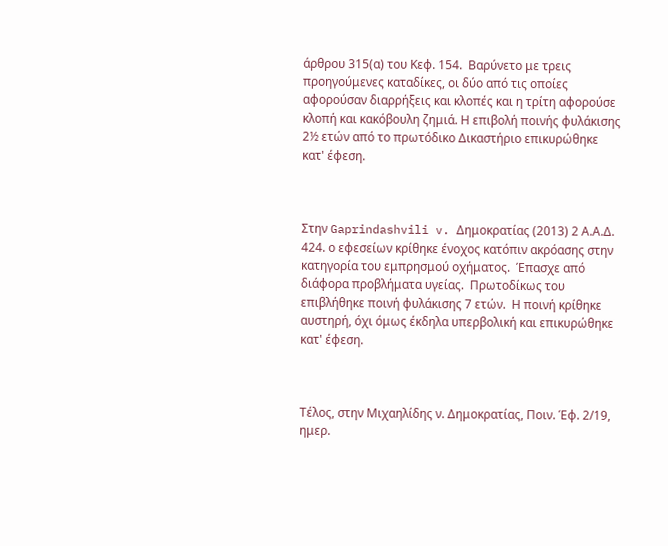άρθρου 315(α) του Κεφ. 154.  Βαρύνετο με τρεις προηγούμενες καταδίκες, οι δύο από τις οποίες αφορούσαν διαρρήξεις και κλοπές και η τρίτη αφορούσε κλοπή και κακόβουλη ζημιά. Η επιβολή ποινής φυλάκισης 2½ ετών από το πρωτόδικο Δικαστήριο επικυρώθηκε κατ' έφεση.



Στην Gaprindashvili v. Δημοκρατίας (2013) 2 Α.Α.Δ. 424. ο εφεσείων κρίθηκε ένοχος κατόπιν ακρόασης στην κατηγορία του εμπρησμού οχήματος.  Έπασχε από διάφορα προβλήματα υγείας.  Πρωτοδίκως του επιβλήθηκε ποινή φυλάκισης 7 ετών.  Η ποινή κρίθηκε αυστηρή, όχι όμως έκδηλα υπερβολική και επικυρώθηκε κατ' έφεση.



Τέλος, στην Μιχαηλίδης ν. Δημοκρατίας, Ποιν. Έφ. 2/19, ημερ.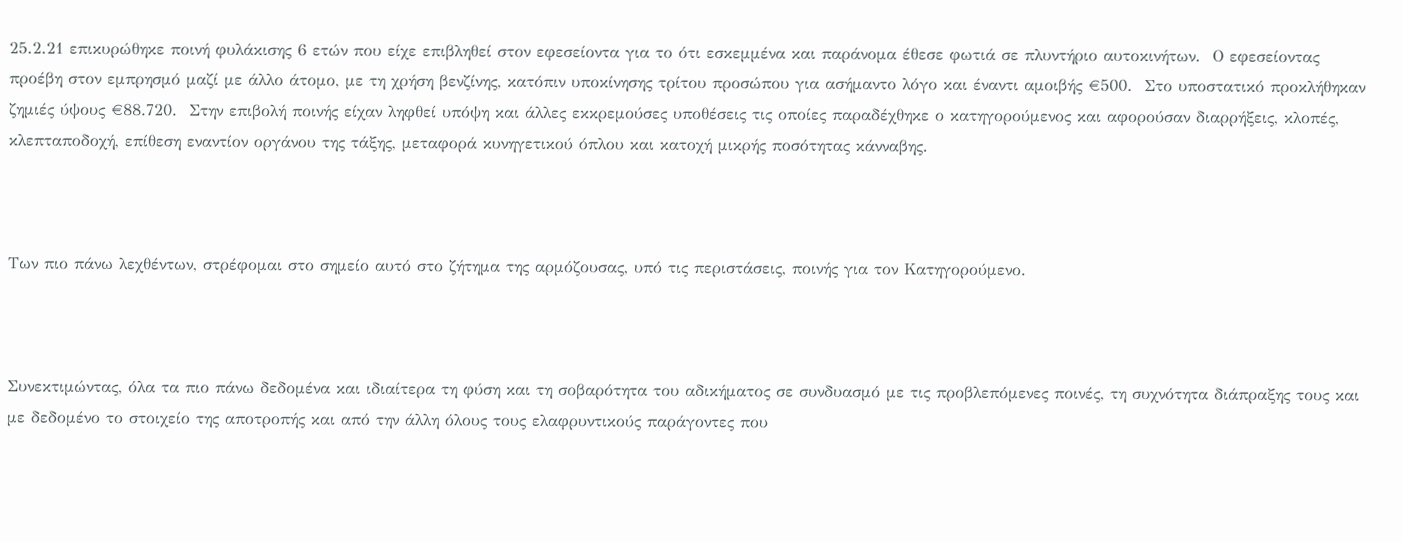25.2.21 επικυρώθηκε ποινή φυλάκισης 6 ετών που είχε επιβληθεί στον εφεσείοντα για το ότι εσκεμμένα και παράνομα έθεσε φωτιά σε πλυντήριο αυτοκινήτων.  Ο εφεσείοντας προέβη στον εμπρησμό μαζί με άλλο άτομο, με τη χρήση βενζίνης, κατόπιν υποκίνησης τρίτου προσώπου για ασήμαντο λόγο και έναντι αμοιβής €500.  Στο υποστατικό προκλήθηκαν ζημιές ύψους €88.720.  Στην επιβολή ποινής είχαν ληφθεί υπόψη και άλλες εκκρεμούσες υποθέσεις τις οποίες παραδέχθηκε ο κατηγορούμενος και αφορούσαν διαρρήξεις, κλοπές, κλεπταποδοχή, επίθεση εναντίον οργάνου της τάξης, μεταφορά κυνηγετικού όπλου και κατοχή μικρής ποσότητας κάνναβης.



Των πιο πάνω λεχθέντων, στρέφομαι στο σημείο αυτό στο ζήτημα της αρμόζουσας, υπό τις περιστάσεις, ποινής για τον Κατηγορούμενο.



Συνεκτιμώντας, όλα τα πιο πάνω δεδομένα και ιδιαίτερα τη φύση και τη σοβαρότητα του αδικήματος σε συνδυασμό με τις προβλεπόμενες ποινές, τη συχνότητα διάπραξης τους και με δεδομένο το στοιχείο της αποτροπής και από την άλλη όλους τους ελαφρυντικούς παράγοντες που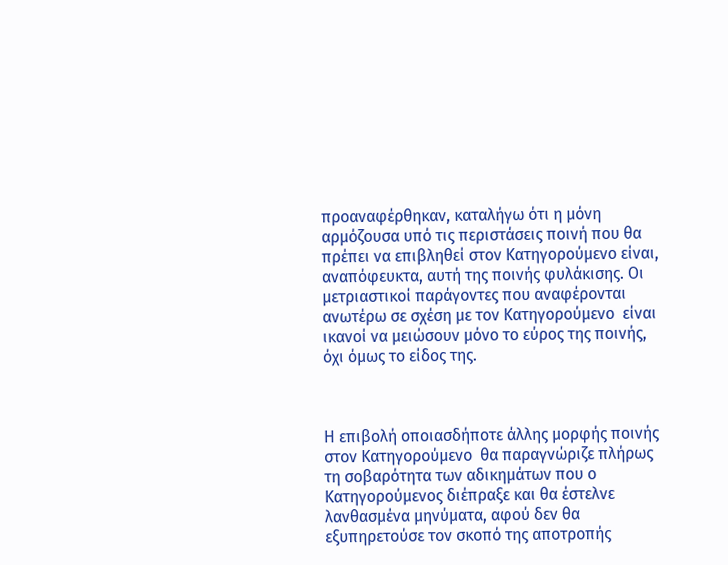προαναφέρθηκαν, καταλήγω ότι η μόνη αρμόζουσα υπό τις περιστάσεις ποινή που θα πρέπει να επιβληθεί στον Κατηγορούμενο είναι, αναπόφευκτα, αυτή της ποινής φυλάκισης. Οι μετριαστικοί παράγοντες που αναφέρονται ανωτέρω σε σχέση με τον Κατηγορούμενο  είναι ικανοί να μειώσουν μόνο το εύρος της ποινής, όχι όμως το είδος της.



Η επιβολή οποιασδήποτε άλλης μορφής ποινής στον Κατηγορούμενο  θα παραγνώριζε πλήρως τη σοβαρότητα των αδικημάτων που ο Κατηγορούμενος διέπραξε και θα έστελνε λανθασμένα μηνύματα, αφού δεν θα εξυπηρετούσε τον σκοπό της αποτροπής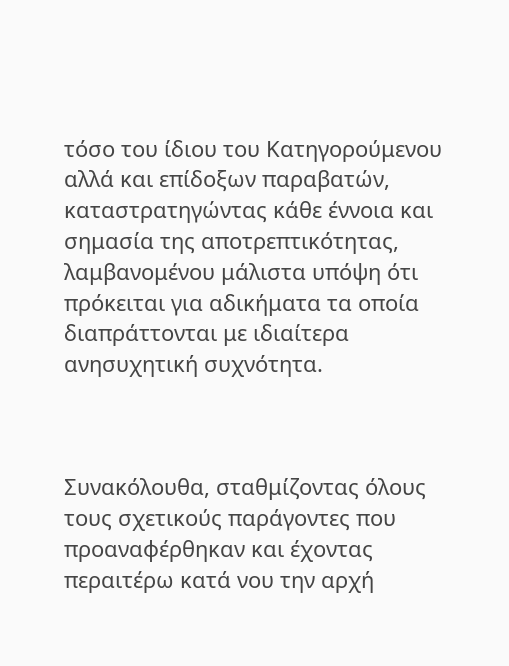τόσο του ίδιου του Κατηγορούμενου αλλά και επίδοξων παραβατών, καταστρατηγώντας κάθε έννοια και σημασία της αποτρεπτικότητας, λαμβανομένου μάλιστα υπόψη ότι πρόκειται για αδικήματα τα οποία διαπράττονται με ιδιαίτερα ανησυχητική συχνότητα.



Συνακόλουθα, σταθμίζοντας όλους τους σχετικούς παράγοντες που προαναφέρθηκαν και έχοντας περαιτέρω κατά νου την αρχή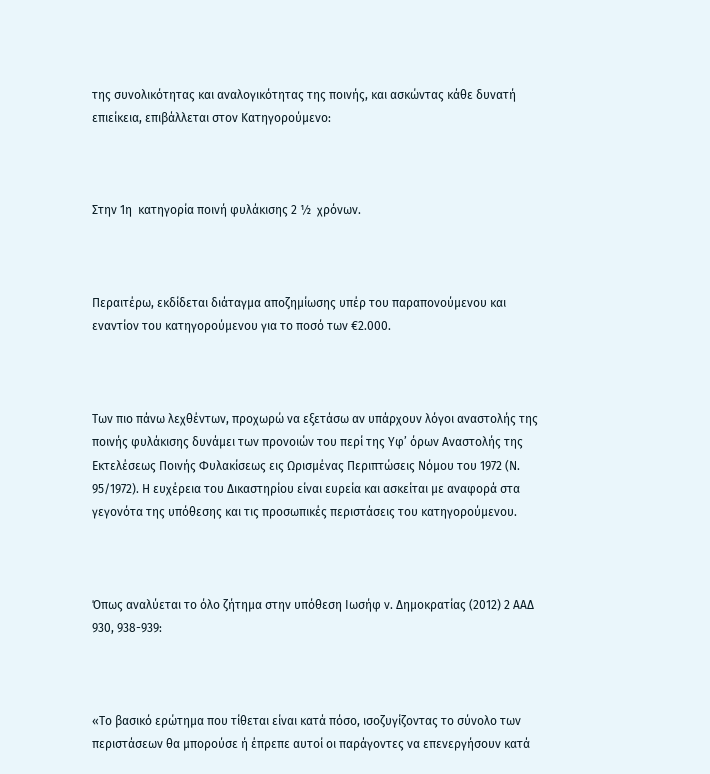της συνολικότητας και αναλογικότητας της ποινής, και ασκώντας κάθε δυνατή επιείκεια, επιβάλλεται στον Κατηγορούμενο:



Στην 1η  κατηγορία ποινή φυλάκισης 2 ½  χρόνων.



Περαιτέρω, εκδίδεται διάταγμα αποζημίωσης υπέρ του παραπονούμενου και εναντίον του κατηγορούμενου για το ποσό των €2.000.



Των πιο πάνω λεχθέντων, προχωρώ να εξετάσω αν υπάρχουν λόγοι αναστολής της ποινής φυλάκισης δυνάμει των προνοιών του περί της Υφ’ όρων Αναστολής της Εκτελέσεως Ποινής Φυλακίσεως εις Ωρισμένας Περιπτώσεις Νόμου του 1972 (Ν. 95/1972). Η ευχέρεια του Δικαστηρίου είναι ευρεία και ασκείται με αναφορά στα γεγονότα της υπόθεσης και τις προσωπικές περιστάσεις του κατηγορούμενου.



Όπως αναλύεται το όλο ζήτημα στην υπόθεση Ιωσήφ ν. Δημοκρατίας (2012) 2 ΑΑΔ 930, 938-939:



«Το βασικό ερώτημα που τίθεται είναι κατά πόσο, ισοζυγίζοντας το σύνολο των περιστάσεων θα μπορούσε ή έπρεπε αυτοί οι παράγοντες να επενεργήσουν κατά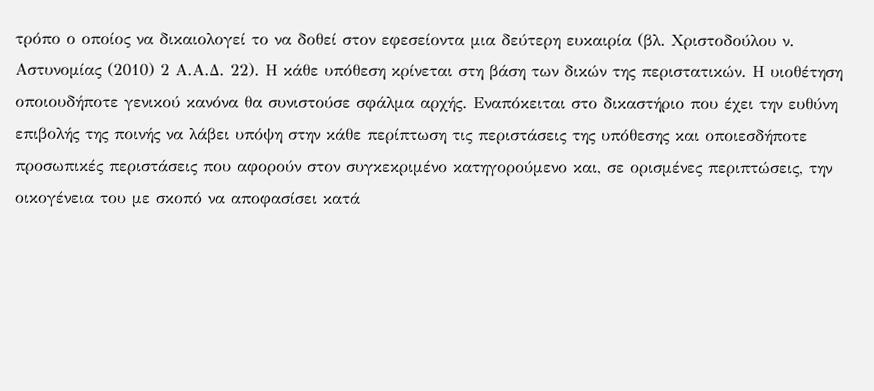τρόπο ο οποίος να δικαιολογεί το να δοθεί στον εφεσείοντα μια δεύτερη ευκαιρία (βλ. Χριστοδούλου ν. Αστυνομίας (2010) 2 Α.Α.Δ. 22). Η κάθε υπόθεση κρίνεται στη βάση των δικών της περιστατικών. Η υιοθέτηση οποιουδήποτε γενικού κανόνα θα συνιστούσε σφάλμα αρχής. Εναπόκειται στο δικαστήριο που έχει την ευθύνη επιβολής της ποινής να λάβει υπόψη στην κάθε περίπτωση τις περιστάσεις της υπόθεσης και οποιεσδήποτε προσωπικές περιστάσεις που αφορούν στον συγκεκριμένο κατηγορούμενο και, σε ορισμένες περιπτώσεις, την οικογένεια του με σκοπό να αποφασίσει κατά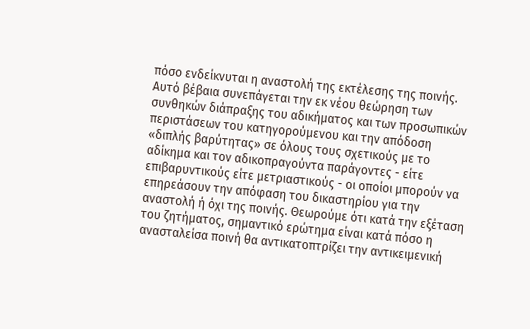πόσο ενδείκνυται η αναστολή της εκτέλεσης της ποινής. Αυτό βέβαια συνεπάγεται την εκ νέου θεώρηση των συνθηκών διάπραξης του αδικήματος και των προσωπικών περιστάσεων του κατηγορούμενου και την απόδοση «διπλής βαρύτητας» σε όλους τους σχετικούς με το αδίκημα και τον αδικοπραγούντα παράγοντες - είτε επιβαρυντικούς είτε μετριαστικούς - οι οποίοι μπορούν να επηρεάσουν την απόφαση του δικαστηρίου για την αναστολή ή όχι της ποινής. Θεωρούμε ότι κατά την εξέταση του ζητήματος, σημαντικό ερώτημα είναι κατά πόσο η ανασταλείσα ποινή θα αντικατοπτρίζει την αντικειμενική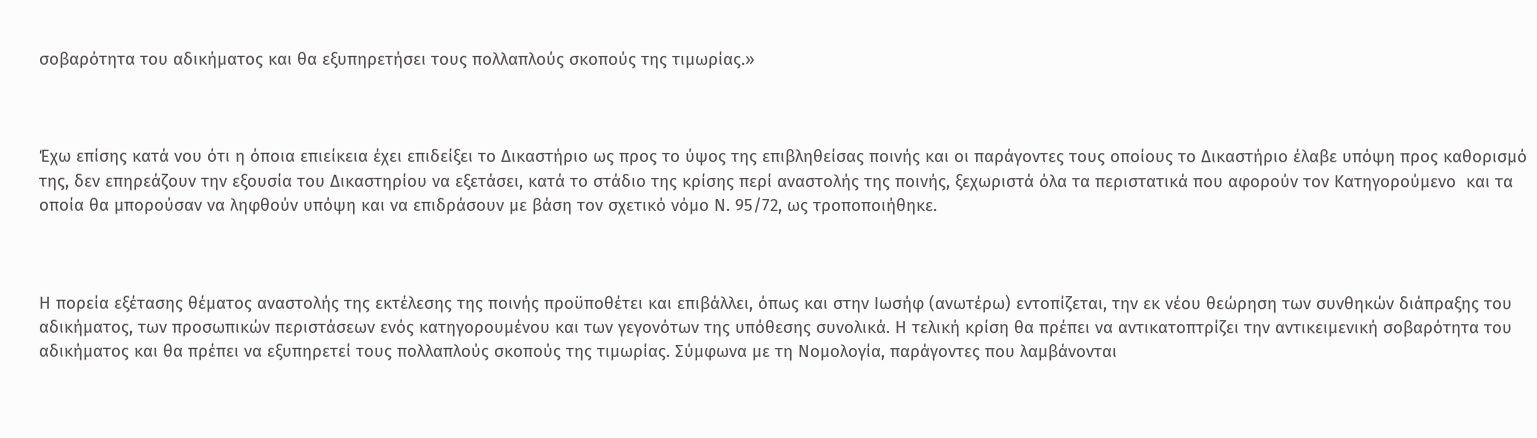σοβαρότητα του αδικήματος και θα εξυπηρετήσει τους πολλαπλούς σκοπούς της τιμωρίας.»



Έχω επίσης κατά νου ότι η όποια επιείκεια έχει επιδείξει το Δικαστήριο ως προς το ύψος της επιβληθείσας ποινής και οι παράγοντες τους οποίους το Δικαστήριο έλαβε υπόψη προς καθορισμό της, δεν επηρεάζουν την εξουσία του Δικαστηρίου να εξετάσει, κατά το στάδιο της κρίσης περί αναστολής της ποινής, ξεχωριστά όλα τα περιστατικά που αφορούν τον Κατηγορούμενο  και τα οποία θα μπορούσαν να ληφθούν υπόψη και να επιδράσουν με βάση τον σχετικό νόμο Ν. 95/72, ως τροποποιήθηκε.



Η πορεία εξέτασης θέματος αναστολής της εκτέλεσης της ποινής προϋποθέτει και επιβάλλει, όπως και στην Ιωσήφ (ανωτέρω) εντοπίζεται, την εκ νέου θεώρηση των συνθηκών διάπραξης του αδικήματος, των προσωπικών περιστάσεων ενός κατηγορουμένου και των γεγονότων της υπόθεσης συνολικά. Η τελική κρίση θα πρέπει να αντικατοπτρίζει την αντικειμενική σοβαρότητα του αδικήματος και θα πρέπει να εξυπηρετεί τους πολλαπλούς σκοπούς της τιμωρίας. Σύμφωνα με τη Νομολογία, παράγοντες που λαμβάνονται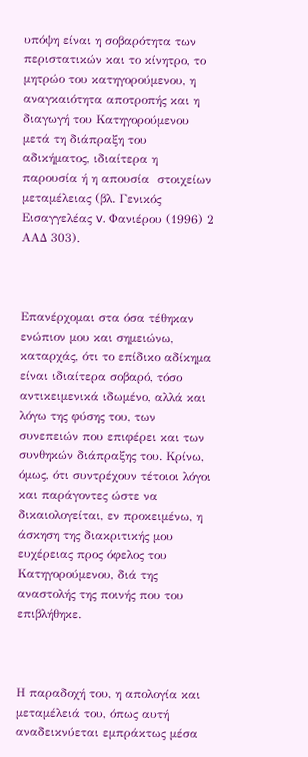υπόψη είναι η σοβαρότητα των περιστατικών και το κίνητρο, το μητρώο του κατηγορούμενου, η αναγκαιότητα αποτροπής και η διαγωγή του Κατηγορούμενου μετά τη διάπραξη του αδικήματος, ιδιαίτερα η παρουσία ή η απουσία  στοιχείων μεταμέλειας (βλ. Γενικός Εισαγγελέας v. Φανιέρου (1996) 2 ΑΑΔ 303).



Επανέρχομαι στα όσα τέθηκαν ενώπιον μου και σημειώνω, καταρχάς, ότι το επίδικο αδίκημα είναι ιδιαίτερα σοβαρό, τόσο αντικειμενικά ιδωμένο, αλλά και λόγω της φύσης του, των συνεπειών που επιφέρει και των συνθηκών διάπραξης του. Κρίνω, όμως, ότι συντρέχουν τέτοιοι λόγοι και παράγοντες ώστε να δικαιολογείται, εν προκειμένω, η άσκηση της διακριτικής μου ευχέρειας προς όφελος του Κατηγορούμενου, διά της αναστολής της ποινής που του επιβλήθηκε.



Η παραδοχή του, η απολογία και μεταμέλειά του, όπως αυτή αναδεικνύεται εμπράκτως μέσα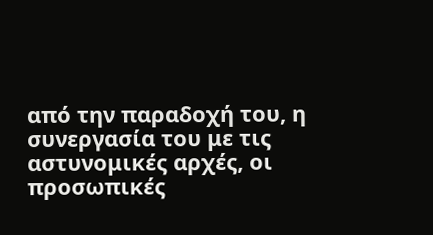από την παραδοχή του, η συνεργασία του με τις αστυνομικές αρχές, οι προσωπικές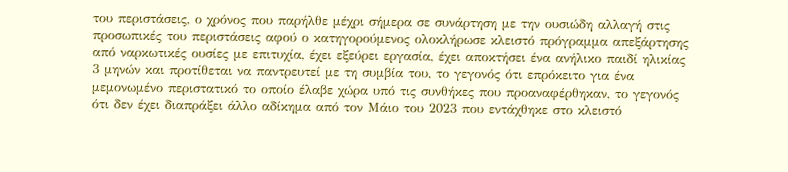του περιστάσεις, ο χρόνος που παρήλθε μέχρι σήμερα σε συνάρτηση με την ουσιώδη αλλαγή στις προσωπικές του περιστάσεις αφού ο κατηγορούμενος ολοκλήρωσε κλειστό πρόγραμμα απεξάρτησης από ναρκωτικές ουσίες με επιτυχία, έχει εξεύρει εργασία, έχει αποκτήσει ένα ανήλικο παιδί ηλικίας 3 μηνών και προτίθεται να παντρευτεί με τη συμβία του, το γεγονός ότι επρόκειτο για ένα μεμονωμένο περιστατικό το οποίο έλαβε χώρα υπό τις συνθήκες που προαναφέρθηκαν, το γεγονός ότι δεν έχει διαπράξει άλλο αδίκημα από τον Μάιο του 2023 που εντάχθηκε στο κλειστό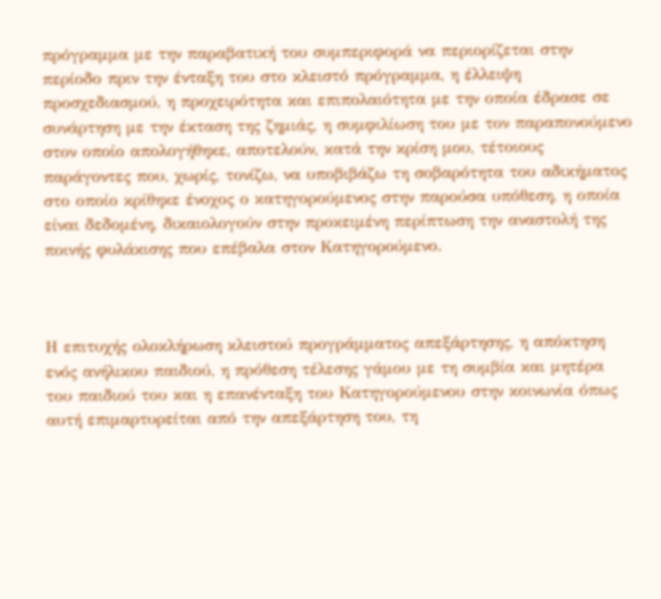πρόγραμμα με την παραβατική του συμπεριφορά να περιορίζεται στην περίοδο πριν την ένταξη του στο κλειστό πρόγραμμα, η έλλειψη προσχεδιασμού, η προχειρότητα και επιπολαιότητα με την οποία έδρασε σε συνάρτηση με την έκταση της ζημιάς, η συμφιλίωση του με τον παραπονούμενο στον οποίο απολογήθηκε, αποτελούν, κατά την κρίση μου, τέτοιους παράγοντες που, χωρίς, τονίζω, να υποβιβάζω τη σοβαρότητα του αδικήματος στο οποίο κρίθηκε ένοχος ο κατηγορούμενος στην παρούσα υπόθεση, η οποία είναι δεδομένη, δικαιολογούν στην προκειμένη περίπτωση την αναστολή της ποινής φυλάκισης που επέβαλα στον Κατηγορούμενο.



Η επιτυχής ολοκλήρωση κλειστού προγράμματος απεξάρτησης, η απόκτηση ενός ανήλικου παιδιού, η πρόθεση τέλεσης γάμου με τη συμβία και μητέρα του παιδιού του και η επανένταξη του Κατηγορούμενου στην κοινωνία όπως αυτή επιμαρτυρείται από την απεξάρτηση του, τη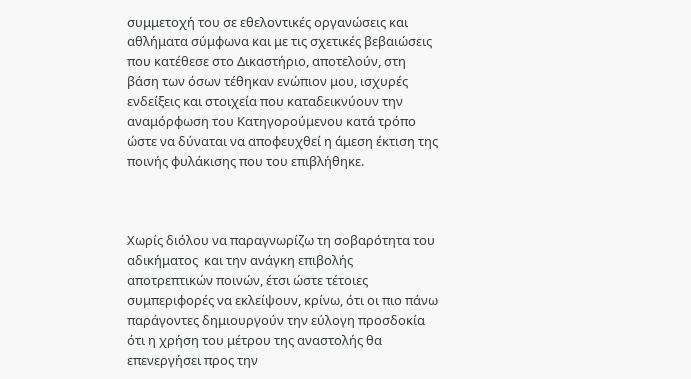συμμετοχή του σε εθελοντικές οργανώσεις και αθλήματα σύμφωνα και με τις σχετικές βεβαιώσεις που κατέθεσε στο Δικαστήριο, αποτελούν, στη βάση των όσων τέθηκαν ενώπιον μου, ισχυρές ενδείξεις και στοιχεία που καταδεικνύουν την αναμόρφωση του Κατηγορούμενου κατά τρόπο ώστε να δύναται να αποφευχθεί η άμεση έκτιση της ποινής φυλάκισης που του επιβλήθηκε.



Χωρίς διόλου να παραγνωρίζω τη σοβαρότητα του αδικήματος  και την ανάγκη επιβολής αποτρεπτικών ποινών, έτσι ώστε τέτοιες συμπεριφορές να εκλείψουν, κρίνω, ότι οι πιο πάνω παράγοντες δημιουργούν την εύλογη προσδοκία ότι η χρήση του μέτρου της αναστολής θα επενεργήσει προς την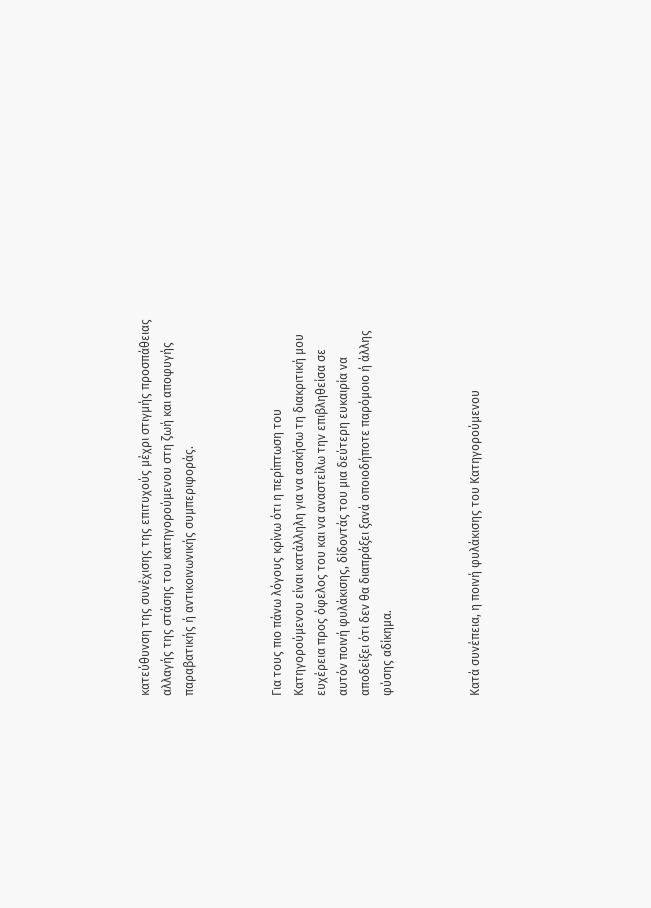κατεύθυνση της συνέχισης της επιτυχούς μέχρι στιγμής προσπάθειας αλλαγής της στάσης του κατηγορούμενου στη ζωή και αποφυγής παραβατικής ή αντικοινωνικής συμπεριφοράς.



Για τους πιο πάνω λόγους κρίνω ότι η περίπτωση του Κατηγορούμενου είναι κατάλληλη για να ασκήσω τη διακριτική μου ευχέρεια προς όφελος του και να αναστείλω την επιβληθείσα σε αυτόν ποινή φυλάκισης, δίδοντάς του μια δεύτερη ευκαιρία να αποδείξει ότι δεν θα διαπράξει ξανά οποιοδήποτε παρόμοιο ή άλλης φύσης αδίκημα.



Κατά συνέπεια, η ποινή φυλάκισης του Κατηγορούμενου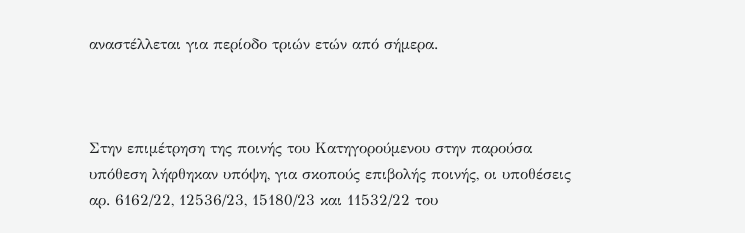αναστέλλεται για περίοδο τριών ετών από σήμερα.



Στην επιμέτρηση της ποινής του Κατηγορούμενου στην παρούσα υπόθεση λήφθηκαν υπόψη, για σκοπούς επιβολής ποινής, οι υποθέσεις αρ. 6162/22, 12536/23, 15180/23 και 11532/22 του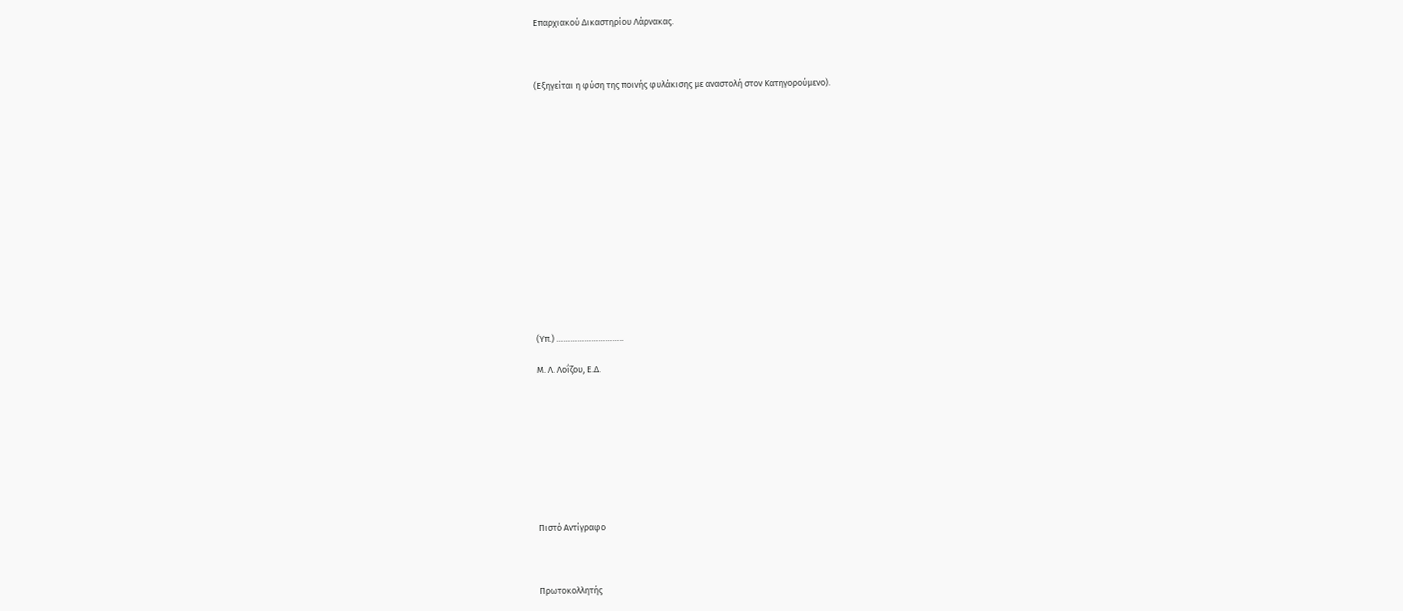Επαρχιακού Δικαστηρίου Λάρνακας.



(Εξηγείται η φύση της ποινής φυλάκισης με αναστολή στον Κατηγορούμενο).















(Υπ.) ………………………..

Μ. Λ. Λοΐζου, Ε.Δ.









Πιστό Αντίγραφο



Πρωτοκολλητής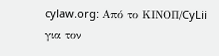cylaw.org: Από το ΚΙΝOΠ/CyLii για τον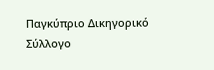Παγκύπριο Δικηγορικό Σύλλογο